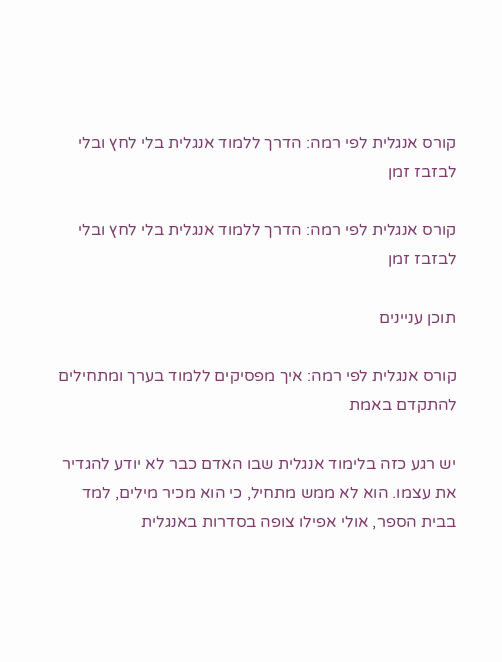קורס אנגלית לפי רמה: הדרך ללמוד אנגלית בלי לחץ ובלי לבזבז זמן

קורס אנגלית לפי רמה: הדרך ללמוד אנגלית בלי לחץ ובלי לבזבז זמן

תוכן עניינים

קורס אנגלית לפי רמה: איך מפסיקים ללמוד בערך ומתחילים להתקדם באמת

יש רגע כזה בלימוד אנגלית שבו האדם כבר לא יודע להגדיר את עצמו. הוא לא ממש מתחיל, כי הוא מכיר מילים, למד בבית הספר, אולי אפילו צופה בסדרות באנגלית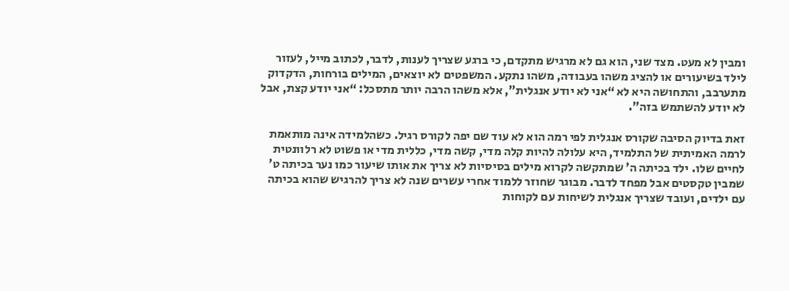ומבין לא מעט. מצד שני, הוא גם לא מרגיש מתקדם, כי ברגע שצריך לענות, לדבר, לכתוב מייל, לעזור לילד בשיעורים או להציג משהו בעבודה, משהו נתקע. המשפטים לא יוצאים, המילים בורחות, הדקדוק מתערבב, והתחושה היא לא “אני לא יודע אנגלית”, אלא משהו הרבה יותר מתסכל: “אני יודע קצת, אבל לא יודע להשתמש בזה”.

זאת בדיוק הסיבה שקורס אנגלית לפי רמה הוא לא עוד שם יפה לקורס רגיל. כשהלמידה אינה מותאמת לרמה האמיתית של התלמיד, היא עלולה להיות קלה מדי, קשה מדי, כללית מדי או פשוט לא רלוונטית לחיים שלו. ילד בכיתה ה’ שמתקשה לקרוא מילים בסיסיות לא צריך את אותו שיעור כמו נער בכיתה ט’ שמבין טקסטים אבל מפחד לדבר. מבוגר שחוזר ללמוד אחרי עשרים שנה לא צריך להרגיש שהוא בכיתה עם ילדים, ועובד שצריך אנגלית לשיחות עם לקוחות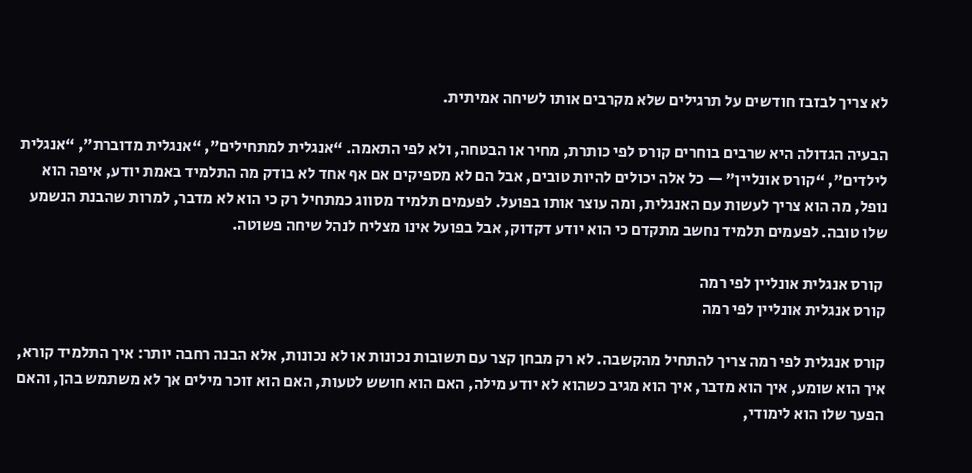לא צריך לבזבז חודשים על תרגילים שלא מקרבים אותו לשיחה אמיתית.

הבעיה הגדולה היא שרבים בוחרים קורס לפי כותרת, מחיר או הבטחה, ולא לפי התאמה. “אנגלית למתחילים”, “אנגלית מדוברת”, “אנגלית לילדים”, “קורס אונליין” — כל אלה יכולים להיות טובים, אבל הם לא מספיקים אם אף אחד לא בודק מה התלמיד באמת יודע, איפה הוא נופל, מה הוא צריך לעשות עם האנגלית, ומה עוצר אותו בפועל. לפעמים תלמיד מסווג כמתחיל רק כי הוא לא מדבר, למרות שהבנת הנשמע שלו טובה. לפעמים תלמיד נחשב מתקדם כי הוא יודע דקדוק, אבל בפועל אינו מצליח לנהל שיחה פשוטה.

 קורס אנגלית אונליין לפי רמה
קורס אנגלית אונליין לפי רמה

קורס אנגלית לפי רמה צריך להתחיל מהקשבה. לא רק מבחן קצר עם תשובות נכונות או לא נכונות, אלא הבנה רחבה יותר: איך התלמיד קורא, איך הוא שומע, איך הוא מדבר, איך הוא מגיב כשהוא לא יודע מילה, האם הוא חושש לטעות, האם הוא זוכר מילים אך לא משתמש בהן, והאם הפער שלו הוא לימודי,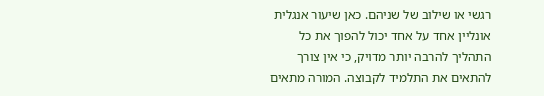רגשי או שילוב של שניהם. כאן שיעור אנגלית אונליין אחד על אחד יכול להפוך את כל התהליך להרבה יותר מדויק, כי אין צורך להתאים את התלמיד לקבוצה. המורה מתאים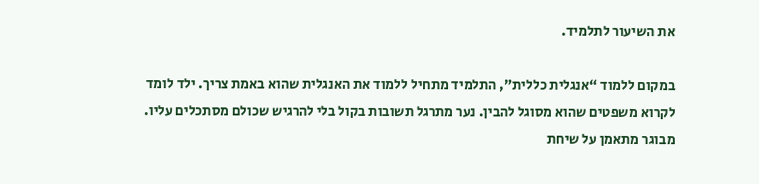את השיעור לתלמיד.

במקום ללמוד “אנגלית כללית”, התלמיד מתחיל ללמוד את האנגלית שהוא באמת צריך. ילד לומד לקרוא משפטים שהוא מסוגל להבין. נער מתרגל תשובות בקול בלי להרגיש שכולם מסתכלים עליו. מבוגר מתאמן על שיחת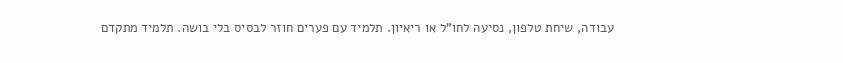עבודה, שיחת טלפון, נסיעה לחו”ל או ריאיון. תלמיד עם פערים חוזר לבסיס בלי בושה. תלמיד מתקדם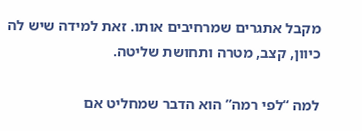מקבל אתגרים שמרחיבים אותו. זאת למידה שיש לה כיוון, קצב, מטרה ותחושת שליטה.

למה “לפי רמה” הוא הדבר שמחליט אם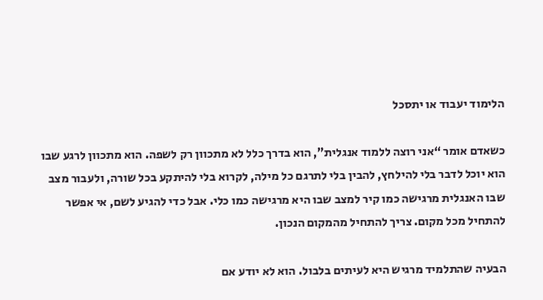הלימוד יעבוד או יתסכל

כשאדם אומר “אני רוצה ללמוד אנגלית”, הוא בדרך כלל לא מתכוון רק לשפה. הוא מתכוון לרגע שבו הוא יוכל לדבר בלי להילחץ, להבין בלי לתרגם כל מילה, לקרוא בלי להיתקע בכל שורה, ולעבור מצב שבו האנגלית מרגישה כמו קיר למצב שבו היא מרגישה כמו כלי. אבל כדי להגיע לשם, אי אפשר להתחיל מכל מקום. צריך להתחיל מהמקום הנכון.

הבעיה שהתלמיד מרגיש היא לעיתים בלבול. הוא לא יודע אם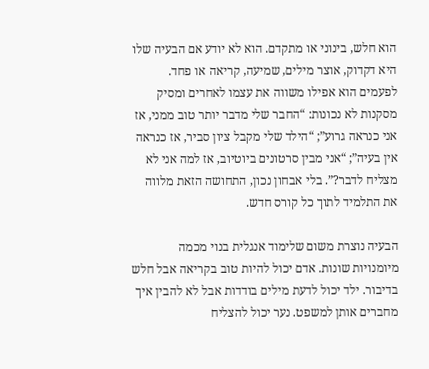הוא חלש, בינוני או מתקדם. הוא לא יודע אם הבעיה שלו היא דקדוק, אוצר מילים, שמיעה, קריאה או פחד. לפעמים הוא אפילו משווה את עצמו לאחרים ומסיק מסקנות לא נכונות: “החבר שלי מדבר יותר טוב ממני, אז אני כנראה גרוע”; “הילד שלי מקבל ציון סביר, אז כנראה אין בעיה”; “אני מבין סרטונים ביוטיוב, אז למה אני לא מצליח לדבר?”. בלי אבחון נכון, התחושה הזאת מלווה את התלמיד לתוך כל קורס חדש.

הבעיה נוצרת משום שלימוד אנגלית בנוי מכמה מיומנויות שונות. אדם יכול להיות טוב בקריאה אבל חלש בדיבור. ילד יכול לדעת מילים בודדות אבל לא להבין איך מחברים אותן למשפט. נער יכול להצליח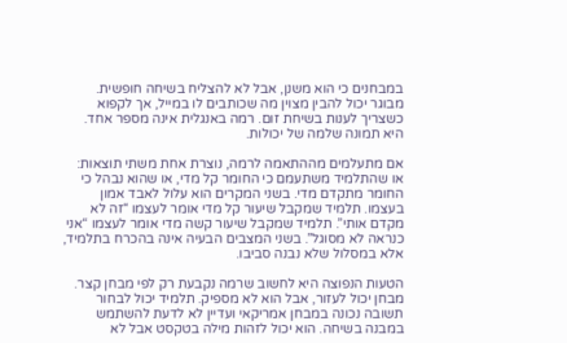במבחנים כי הוא משנן, אבל לא להצליח בשיחה חופשית. מבוגר יכול להבין מצוין מה שכותבים לו במייל, אך לקפוא כשצריך לענות בשיחת זום. רמה באנגלית אינה מספר אחד. היא תמונה שלמה של יכולות.

אם מתעלמים מההתאמה לרמה, נוצרת אחת משתי תוצאות: או שהתלמיד משתעמם כי החומר קל מדי, או שהוא נבהל כי החומר מתקדם מדי. בשני המקרים הוא עלול לאבד אמון בעצמו. תלמיד שמקבל שיעור קל מדי אומר לעצמו “זה לא מקדם אותי”. תלמיד שמקבל שיעור קשה מדי אומר לעצמו “אני כנראה לא מסוגל”. בשני המצבים הבעיה אינה בהכרח בתלמיד, אלא במסלול שלא נבנה סביבו.

הטעות הנפוצה היא לחשוב שרמה נקבעת רק לפי מבחן קצר. מבחן יכול לעזור, אבל הוא לא מספיק. תלמיד יכול לבחור תשובה נכונה במבחן אמריקאי ועדיין לא לדעת להשתמש במבנה בשיחה. הוא יכול לזהות מילה בטקסט אבל לא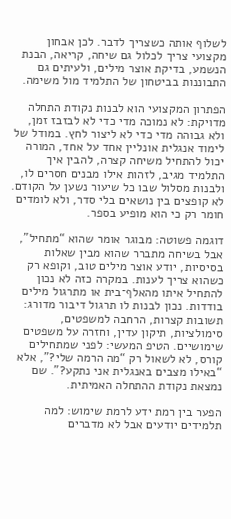לשלוף אותה כשצריך לדבר. לכן אבחון מקצועי צריך לכלול גם שיחה, קריאה, הבנת הנשמע, בדיקת אוצר מילים, ולעיתים גם התבוננות בביטחון של התלמיד מול משימה.

הפתרון המקצועי הוא לבנות נקודת התחלה מדויקת: לא נמוכה מדי כדי לא לבזבז זמן, ולא גבוהה מדי כדי לא ליצור לחץ. במודל של לימוד אנגלית אונליין אחד על אחד, המורה יכול להתחיל משיחה קצרה, להבין איך התלמיד מגיב, לזהות אילו מבנים חסרים לו, ולבנות מסלול שבו כל שיעור נשען על הקודם. לא קופצים בין נושאים בלי סדר, ולא לומדים חומר רק כי הוא מופיע בספר.

דוגמה פשוטה: מבוגר אומר שהוא “מתחיל”, אבל בשיחה מתברר שהוא מבין שאלות בסיסיות, יודע אוצר מילים טוב, וקופא רק כשהוא צריך לענות. במקרה כזה לא נכון להתחיל איתו מהאלף־בית או מתרגול מילים בודדות. נכון לבנות לו תרגול דיבור מדורג: תשובות קצרות, הרחבה למשפטים, סימולציות, תיקון עדין, וחזרה על משפטים שימושיים. הטיפ המעשי: לפני שמתחילים קורס, לא לשאול רק “מה הרמה שלי?”, אלא “באילו מצבים באנגלית אני נתקע?”. שם נמצאת נקודת ההתחלה האמיתית.

הפער בין רמת ידע לרמת שימוש: למה תלמידים יודעים אבל לא מדברים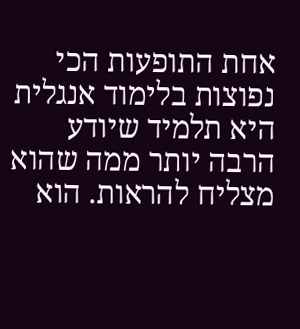אחת התופעות הכי נפוצות בלימוד אנגלית היא תלמיד שיודע הרבה יותר ממה שהוא מצליח להראות. הוא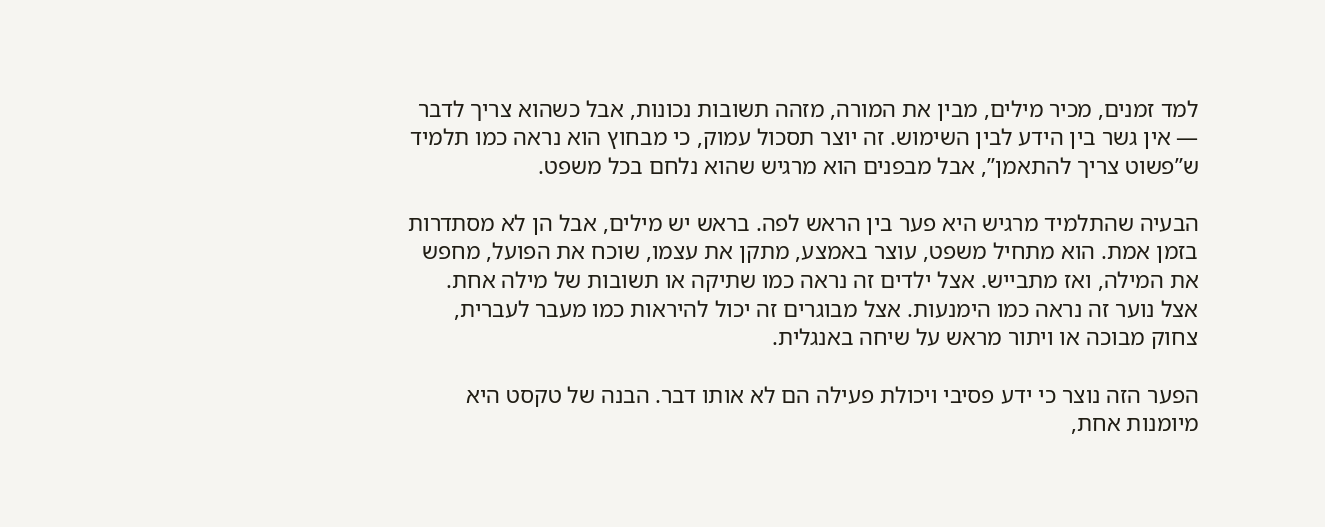למד זמנים, מכיר מילים, מבין את המורה, מזהה תשובות נכונות, אבל כשהוא צריך לדבר — אין גשר בין הידע לבין השימוש. זה יוצר תסכול עמוק, כי מבחוץ הוא נראה כמו תלמיד ש”פשוט צריך להתאמן”, אבל מבפנים הוא מרגיש שהוא נלחם בכל משפט.

הבעיה שהתלמיד מרגיש היא פער בין הראש לפה. בראש יש מילים, אבל הן לא מסתדרות בזמן אמת. הוא מתחיל משפט, עוצר באמצע, מתקן את עצמו, שוכח את הפועל, מחפש את המילה, ואז מתבייש. אצל ילדים זה נראה כמו שתיקה או תשובות של מילה אחת. אצל נוער זה נראה כמו הימנעות. אצל מבוגרים זה יכול להיראות כמו מעבר לעברית, צחוק מבוכה או ויתור מראש על שיחה באנגלית.

הפער הזה נוצר כי ידע פסיבי ויכולת פעילה הם לא אותו דבר. הבנה של טקסט היא מיומנות אחת,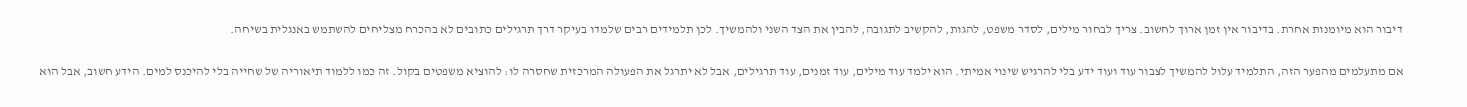דיבור הוא מיומנות אחרת. בדיבור אין זמן ארוך לחשוב. צריך לבחור מילים, לסדר משפט, להגות, להקשיב לתגובה, להבין את הצד השני ולהמשיך. לכן תלמידים רבים שלמדו בעיקר דרך תרגילים כתובים לא בהכרח מצליחים להשתמש באנגלית בשיחה.

אם מתעלמים מהפער הזה, התלמיד עלול להמשיך לצבור עוד ועוד ידע בלי להרגיש שינוי אמיתי. הוא ילמד עוד מילים, עוד זמנים, עוד תרגילים, אבל לא יתרגל את הפעולה המרכזית שחסרה לו: להוציא משפטים בקול. זה כמו ללמוד תיאוריה של שחייה בלי להיכנס למים. הידע חשוב, אבל הוא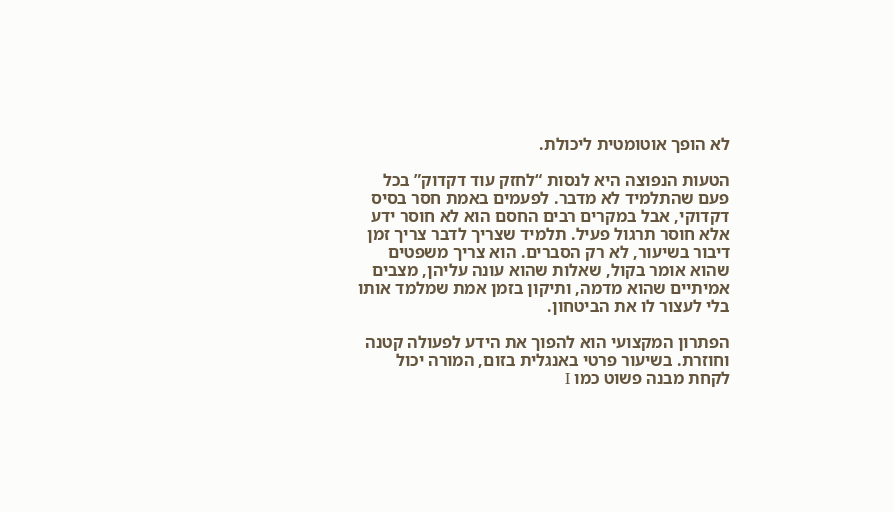לא הופך אוטומטית ליכולת.

הטעות הנפוצה היא לנסות “לחזק עוד דקדוק” בכל פעם שהתלמיד לא מדבר. לפעמים באמת חסר בסיס דקדוקי, אבל במקרים רבים החסם הוא לא חוסר ידע אלא חוסר תרגול פעיל. תלמיד שצריך לדבר צריך זמן דיבור בשיעור, לא רק הסברים. הוא צריך משפטים שהוא אומר בקול, שאלות שהוא עונה עליהן, מצבים אמיתיים שהוא מדמה, ותיקון בזמן אמת שמלמד אותו בלי לעצור לו את הביטחון.

הפתרון המקצועי הוא להפוך את הידע לפעולה קטנה וחוזרת. בשיעור פרטי באנגלית בזום, המורה יכול לקחת מבנה פשוט כמו I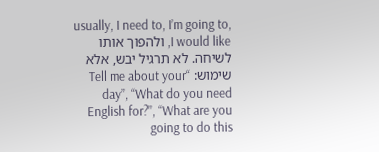usually, I need to, I’m going to, I would like, ולהפוך אותו לשיחה. לא תרגיל יבש, אלא שימוש: “Tell me about your day”, “What do you need English for?”, “What are you going to do this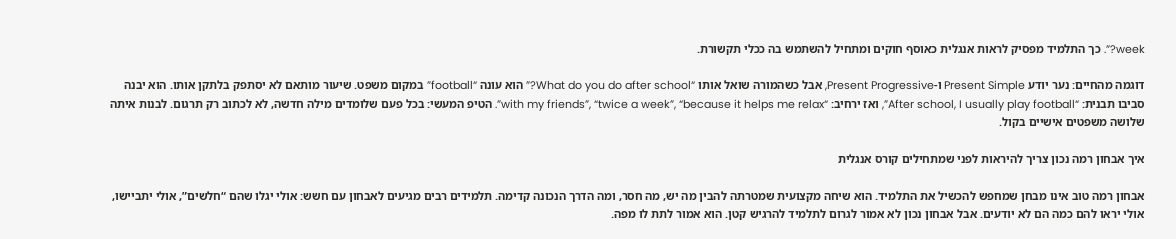week?”. כך התלמיד מפסיק לראות אנגלית כאוסף חוקים ומתחיל להשתמש בה ככלי תקשורת.

דוגמה מהחיים: נער יודע Present Simple ו-Present Progressive, אבל כשהמורה שואל אותו “What do you do after school?” הוא עונה “football” במקום משפט. שיעור מותאם לא יסתפק בלתקן אותו. הוא יבנה סביבו תבנית: “After school, I usually play football”, ואז ירחיב: “with my friends”, “twice a week”, “because it helps me relax”. הטיפ המעשי: בכל פעם שלומדים מילה חדשה, לא לכתוב רק תרגום. לבנות איתה שלושה משפטים אישיים בקול.

איך אבחון רמה נכון צריך להיראות לפני שמתחילים קורס אנגלית

אבחון רמה טוב אינו מבחן שמחפש להכשיל את התלמיד. הוא שיחה מקצועית שמטרתה להבין מה יש, מה חסר, ומה הדרך הנכונה קדימה. תלמידים רבים מגיעים לאבחון עם חשש: אולי יגלו שהם “חלשים”, אולי יתביישו, אולי יראו להם כמה הם לא יודעים. אבל אבחון נכון לא אמור לגרום לתלמיד להרגיש קטן. הוא אמור לתת לו מפה.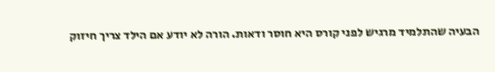הבעיה שהתלמיד מרגיש לפני קורס היא חוסר ודאות. הורה לא יודע אם הילד צריך חיזוק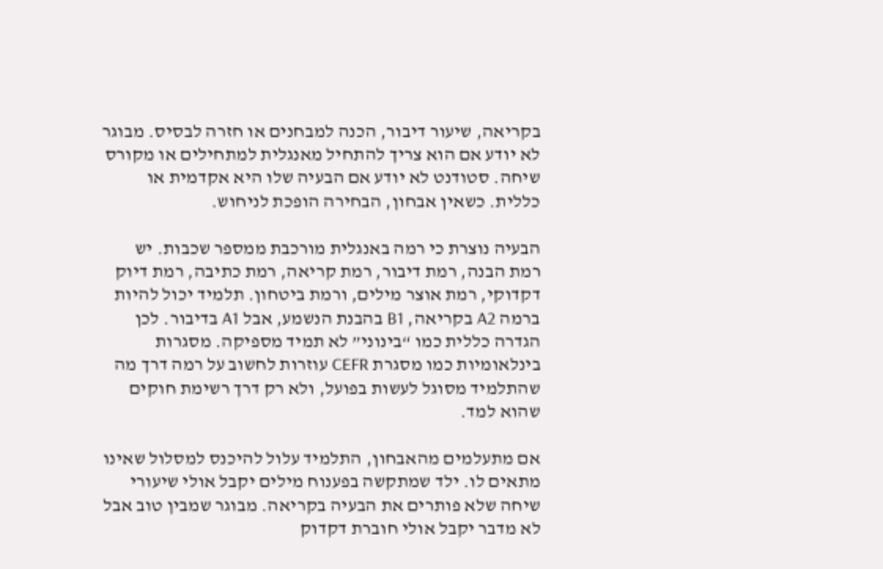בקריאה, שיעור דיבור, הכנה למבחנים או חזרה לבסיס. מבוגר לא יודע אם הוא צריך להתחיל מאנגלית למתחילים או מקורס שיחה. סטודנט לא יודע אם הבעיה שלו היא אקדמית או כללית. כשאין אבחון, הבחירה הופכת לניחוש.

הבעיה נוצרת כי רמה באנגלית מורכבת ממספר שכבות. יש רמת הבנה, רמת דיבור, רמת קריאה, רמת כתיבה, רמת דיוק דקדוקי, רמת אוצר מילים, ורמת ביטחון. תלמיד יכול להיות ברמה A2 בקריאה, B1 בהבנת הנשמע, אבל A1 בדיבור. לכן הגדרה כללית כמו “בינוני” לא תמיד מספיקה. מסגרות בינלאומיות כמו מסגרת CEFR עוזרות לחשוב על רמה דרך מה שהתלמיד מסוגל לעשות בפועל, ולא רק דרך רשימת חוקים שהוא למד.

אם מתעלמים מהאבחון, התלמיד עלול להיכנס למסלול שאינו מתאים לו. ילד שמתקשה בפענוח מילים יקבל אולי שיעורי שיחה שלא פותרים את הבעיה בקריאה. מבוגר שמבין טוב אבל לא מדבר יקבל אולי חוברת דקדוק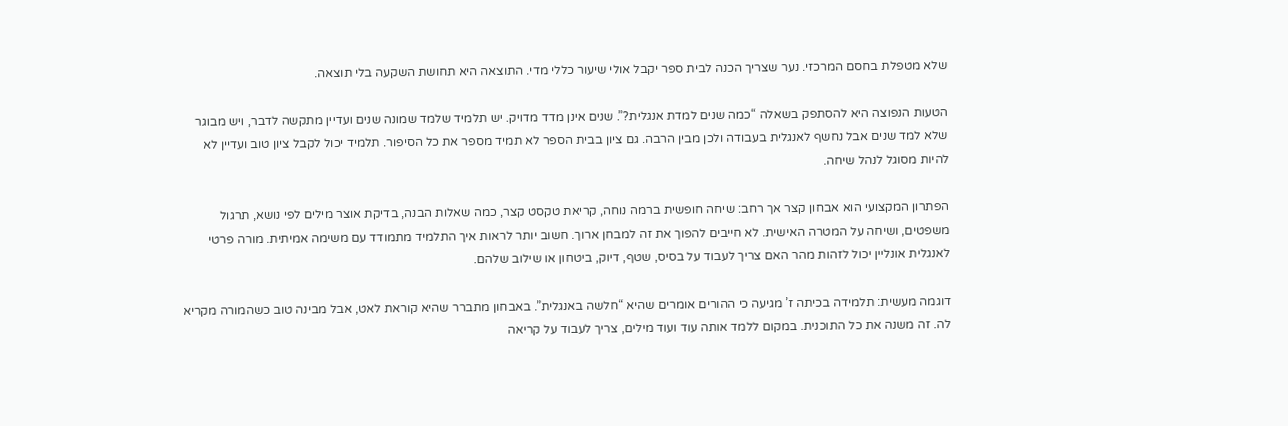שלא מטפלת בחסם המרכזי. נער שצריך הכנה לבית ספר יקבל אולי שיעור כללי מדי. התוצאה היא תחושת השקעה בלי תוצאה.

הטעות הנפוצה היא להסתפק בשאלה “כמה שנים למדת אנגלית?”. שנים אינן מדד מדויק. יש תלמיד שלמד שמונה שנים ועדיין מתקשה לדבר, ויש מבוגר שלא למד שנים אבל נחשף לאנגלית בעבודה ולכן מבין הרבה. גם ציון בבית הספר לא תמיד מספר את כל הסיפור. תלמיד יכול לקבל ציון טוב ועדיין לא להיות מסוגל לנהל שיחה.

הפתרון המקצועי הוא אבחון קצר אך רחב: שיחה חופשית ברמה נוחה, קריאת טקסט קצר, כמה שאלות הבנה, בדיקת אוצר מילים לפי נושא, תרגול משפטים, ושיחה על המטרה האישית. לא חייבים להפוך את זה למבחן ארוך. חשוב יותר לראות איך התלמיד מתמודד עם משימה אמיתית. מורה פרטי לאנגלית אונליין יכול לזהות מהר האם צריך לעבוד על בסיס, שטף, דיוק, ביטחון או שילוב שלהם.

דוגמה מעשית: תלמידה בכיתה ז’ מגיעה כי ההורים אומרים שהיא “חלשה באנגלית”. באבחון מתברר שהיא קוראת לאט, אבל מבינה טוב כשהמורה מקריא לה. זה משנה את כל התוכנית. במקום ללמד אותה עוד ועוד מילים, צריך לעבוד על קריאה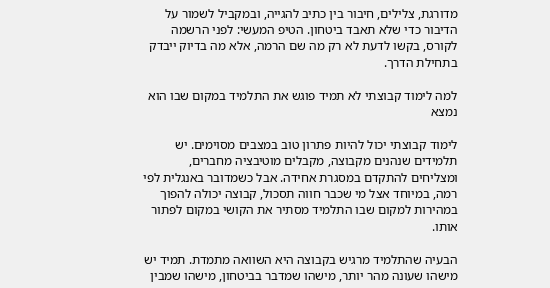מדורגת, צלילים, חיבור בין כתיב להגייה, ובמקביל לשמור על הדיבור כדי שלא תאבד ביטחון. הטיפ המעשי: לפני הרשמה לקורס, בקשו לדעת לא רק מה שם הרמה, אלא מה בדיוק ייבדק בתחילת הדרך.

למה לימוד קבוצתי לא תמיד פוגש את התלמיד במקום שבו הוא נמצא

לימוד קבוצתי יכול להיות פתרון טוב במצבים מסוימים. יש תלמידים שנהנים מקבוצה, מקבלים מוטיבציה מחברים, ומצליחים להתקדם במסגרת אחידה. אבל כשמדובר באנגלית לפי רמה, במיוחד אצל מי שכבר חווה תסכול, קבוצה יכולה להפוך במהירות למקום שבו התלמיד מסתיר את הקושי במקום לפתור אותו.

הבעיה שהתלמיד מרגיש בקבוצה היא השוואה מתמדת. תמיד יש מישהו שעונה מהר יותר, מישהו שמדבר בביטחון, מישהו שמבין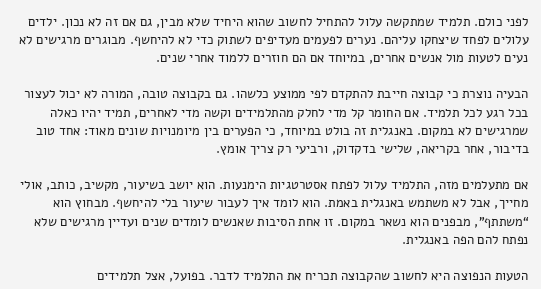לפני כולם. תלמיד שמתקשה עלול להתחיל לחשוב שהוא היחיד שלא מבין, גם אם זה לא נכון. ילדים עלולים לפחד שיצחקו עליהם. נערים לפעמים מעדיפים לשתוק כדי לא להיחשף. מבוגרים מרגישים לא נעים לטעות מול אנשים אחרים, במיוחד אם הם חוזרים ללמוד אחרי שנים.

הבעיה נוצרת כי קבוצה חייבת להתקדם לפי ממוצע כלשהו. גם בקבוצה טובה, המורה לא יכול לעצור בכל רגע לכל תלמיד. אם החומר קל מדי לחלק מהתלמידים וקשה מדי לאחרים, תמיד יהיו כאלה שמרגישים לא במקום. באנגלית זה בולט במיוחד, כי הפערים בין מיומנויות שונים מאוד: אחד טוב בדיבור, אחר בקריאה, שלישי בדקדוק, ורביעי רק צריך אומץ.

אם מתעלמים מזה, התלמיד עלול לפתח אסטרטגיות הימנעות. הוא יושב בשיעור, מקשיב, כותב, אולי מחייך, אבל לא משתמש באנגלית באמת. הוא לומד איך לעבור שיעור בלי להיחשף. מבחוץ הוא “משתתף”, מבפנים הוא נשאר במקום. זו אחת הסיבות שאנשים לומדים שנים ועדיין מרגישים שלא נפתח להם הפה באנגלית.

הטעות הנפוצה היא לחשוב שהקבוצה תכריח את התלמיד לדבר. בפועל, אצל תלמידים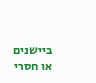ביישנים או חסרי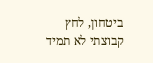ביטחון, לחץ קבוצתי לא תמיד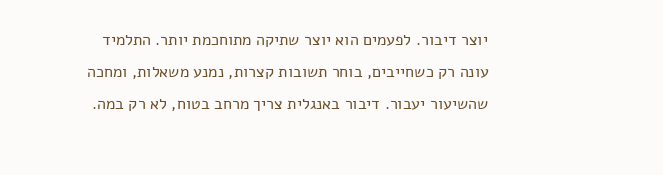יוצר דיבור. לפעמים הוא יוצר שתיקה מתוחכמת יותר. התלמיד עונה רק כשחייבים, בוחר תשובות קצרות, נמנע משאלות, ומחכה שהשיעור יעבור. דיבור באנגלית צריך מרחב בטוח, לא רק במה.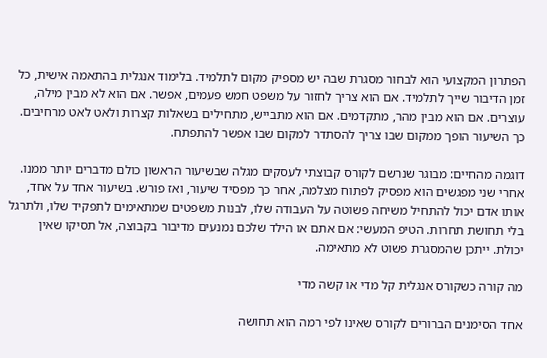הפתרון המקצועי הוא לבחור מסגרת שבה יש מספיק מקום לתלמיד. בלימוד אנגלית בהתאמה אישית, כל זמן הדיבור שייך לתלמיד. אם הוא צריך לחזור על משפט חמש פעמים, אפשר. אם הוא לא מבין מילה, עוצרים. אם הוא מבין מהר, מתקדמים. אם הוא מתבייש, מתחילים בשאלות קצרות ולאט לאט מרחיבים. כך השיעור הופך ממקום שבו צריך להסתדר למקום שבו אפשר להתפתח.

דוגמה מהחיים: מבוגר שנרשם לקורס קבוצתי לעסקים מגלה שבשיעור הראשון כולם מדברים יותר ממנו. אחרי שני מפגשים הוא מפסיק לפתוח מצלמה, אחר כך מפסיד שיעור, ואז פורש. בשיעור אחד על אחד, אותו אדם יכול להתחיל משיחה פשוטה על העבודה שלו, לבנות משפטים שמתאימים לתפקיד שלו, ולתרגל בלי תחושת תחרות. הטיפ המעשי: אם אתם או הילד שלכם נמנעים מדיבור בקבוצה, אל תסיקו שאין יכולת. ייתכן שהמסגרת פשוט לא מתאימה.

מה קורה כשקורס אנגלית קל מדי או קשה מדי

אחד הסימנים הברורים לקורס שאינו לפי רמה הוא תחושה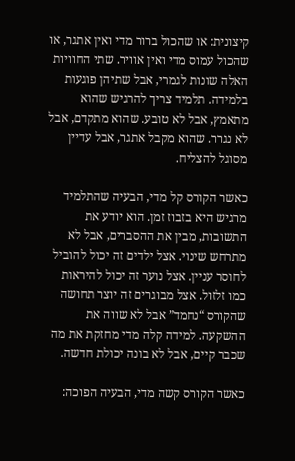קיצונית: או שהכול ברור מדי ואין אתגר, או שהכול עמוס מדי ואין אוויר. שתי החוויות האלה שונות לגמרי, אבל שתיהן פוגעות בלמידה. תלמיד צריך להרגיש שהוא מתאמץ, אבל לא טובע. שהוא מתקדם, אבל לא נגרר. שהוא מקבל אתגר, אבל עדיין מסוגל להצליח.

כאשר הקורס קל מדי, הבעיה שהתלמיד מרגיש היא בזבוז זמן. הוא יודע את התשובות, מבין את ההסברים, אבל לא מתרחש שינוי. אצל ילדים זה יכול להוביל לחוסר עניין. אצל נוער זה יכול להיראות כמו זלזול. אצל מבוגרים זה יוצר תחושה שהקורס “נחמד” אבל לא שווה את ההשקעה. למידה קלה מדי מחזקת את מה שכבר קיים, אבל לא בונה יכולת חדשה.

כאשר הקורס קשה מדי, הבעיה הפוכה: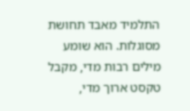התלמיד מאבד תחושת מסוגלות. הוא שומע מילים רבות מדי, מקבל טקסט ארוך מדי,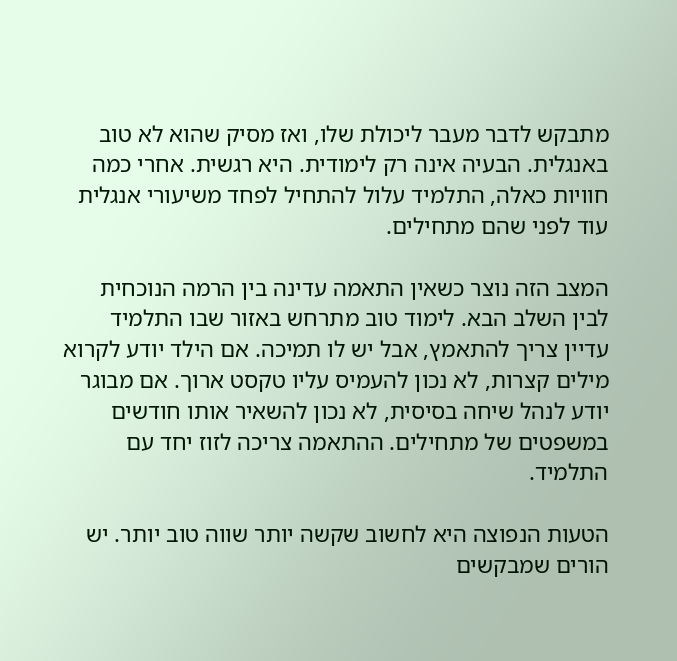מתבקש לדבר מעבר ליכולת שלו, ואז מסיק שהוא לא טוב באנגלית. הבעיה אינה רק לימודית. היא רגשית. אחרי כמה חוויות כאלה, התלמיד עלול להתחיל לפחד משיעורי אנגלית עוד לפני שהם מתחילים.

המצב הזה נוצר כשאין התאמה עדינה בין הרמה הנוכחית לבין השלב הבא. לימוד טוב מתרחש באזור שבו התלמיד עדיין צריך להתאמץ, אבל יש לו תמיכה. אם הילד יודע לקרוא מילים קצרות, לא נכון להעמיס עליו טקסט ארוך. אם מבוגר יודע לנהל שיחה בסיסית, לא נכון להשאיר אותו חודשים במשפטים של מתחילים. ההתאמה צריכה לזוז יחד עם התלמיד.

הטעות הנפוצה היא לחשוב שקשה יותר שווה טוב יותר. יש הורים שמבקשים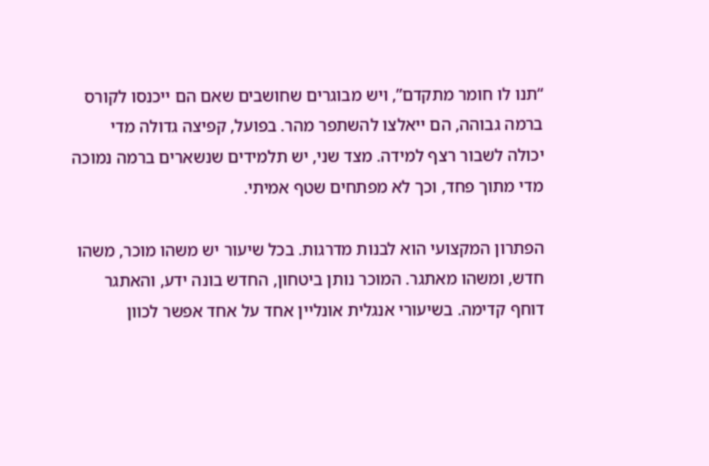“תנו לו חומר מתקדם”, ויש מבוגרים שחושבים שאם הם ייכנסו לקורס ברמה גבוהה, הם ייאלצו להשתפר מהר. בפועל, קפיצה גדולה מדי יכולה לשבור רצף למידה. מצד שני, יש תלמידים שנשארים ברמה נמוכה מדי מתוך פחד, וכך לא מפתחים שטף אמיתי.

הפתרון המקצועי הוא לבנות מדרגות. בכל שיעור יש משהו מוכר, משהו חדש, ומשהו מאתגר. המוכר נותן ביטחון, החדש בונה ידע, והאתגר דוחף קדימה. בשיעורי אנגלית אונליין אחד על אחד אפשר לכוון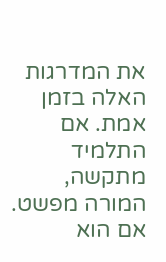את המדרגות האלה בזמן אמת. אם התלמיד מתקשה, המורה מפשט. אם הוא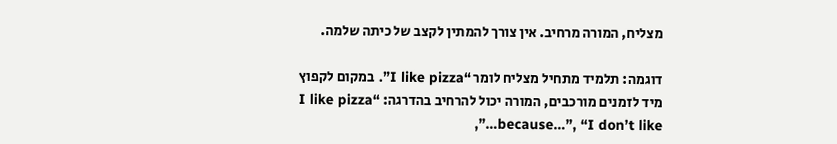מצליח, המורה מרחיב. אין צורך להמתין לקצב של כיתה שלמה.

דוגמה: תלמיד מתחיל מצליח לומר “I like pizza”. במקום לקפוץ מיד לזמנים מורכבים, המורה יכול להרחיב בהדרגה: “I like pizza because…”, “I don’t like…”,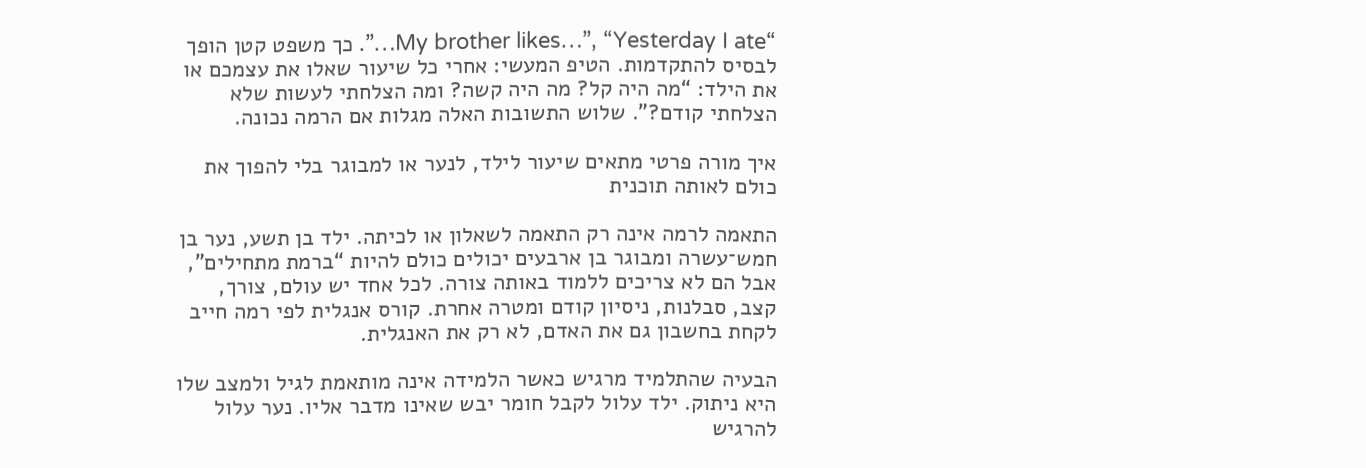“My brother likes…”, “Yesterday I ate…”. כך משפט קטן הופך לבסיס להתקדמות. הטיפ המעשי: אחרי כל שיעור שאלו את עצמכם או את הילד: “מה היה קל? מה היה קשה? ומה הצלחתי לעשות שלא הצלחתי קודם?”. שלוש התשובות האלה מגלות אם הרמה נכונה.

איך מורה פרטי מתאים שיעור לילד, לנער או למבוגר בלי להפוך את כולם לאותה תוכנית

התאמה לרמה אינה רק התאמה לשאלון או לכיתה. ילד בן תשע, נער בן חמש־עשרה ומבוגר בן ארבעים יכולים כולם להיות “ברמת מתחילים”, אבל הם לא צריכים ללמוד באותה צורה. לכל אחד יש עולם, צורך, קצב, סבלנות, ניסיון קודם ומטרה אחרת. קורס אנגלית לפי רמה חייב לקחת בחשבון גם את האדם, לא רק את האנגלית.

הבעיה שהתלמיד מרגיש כאשר הלמידה אינה מותאמת לגיל ולמצב שלו היא ניתוק. ילד עלול לקבל חומר יבש שאינו מדבר אליו. נער עלול להרגיש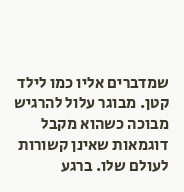שמדברים אליו כמו לילד קטן. מבוגר עלול להרגיש מבוכה כשהוא מקבל דוגמאות שאינן קשורות לעולם שלו. ברגע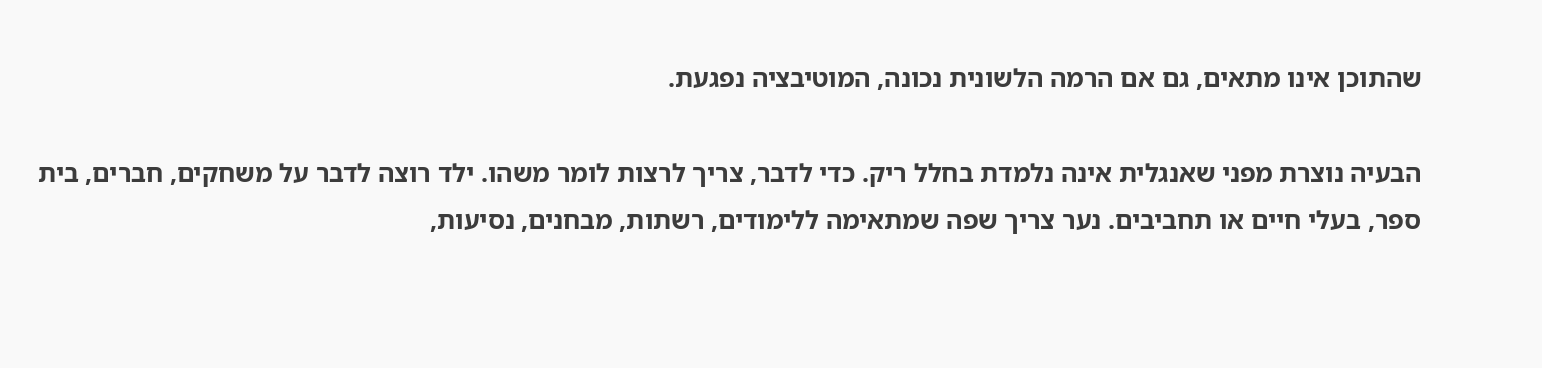שהתוכן אינו מתאים, גם אם הרמה הלשונית נכונה, המוטיבציה נפגעת.

הבעיה נוצרת מפני שאנגלית אינה נלמדת בחלל ריק. כדי לדבר, צריך לרצות לומר משהו. ילד רוצה לדבר על משחקים, חברים, בית ספר, בעלי חיים או תחביבים. נער צריך שפה שמתאימה ללימודים, רשתות, מבחנים, נסיעות,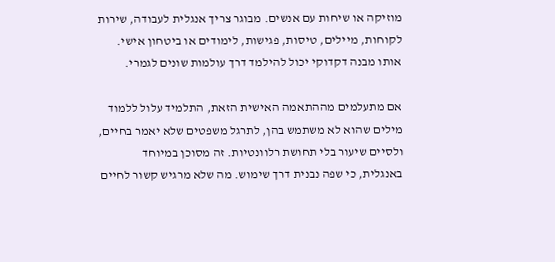מוזיקה או שיחות עם אנשים. מבוגר צריך אנגלית לעבודה, שירות לקוחות, מיילים, טיסות, פגישות, לימודים או ביטחון אישי. אותו מבנה דקדוקי יכול להילמד דרך עולמות שונים לגמרי.

אם מתעלמים מההתאמה האישית הזאת, התלמיד עלול ללמוד מילים שהוא לא משתמש בהן, לתרגל משפטים שלא יאמר בחיים, ולסיים שיעור בלי תחושת רלוונטיות. זה מסוכן במיוחד באנגלית, כי שפה נבנית דרך שימוש. מה שלא מרגיש קשור לחיים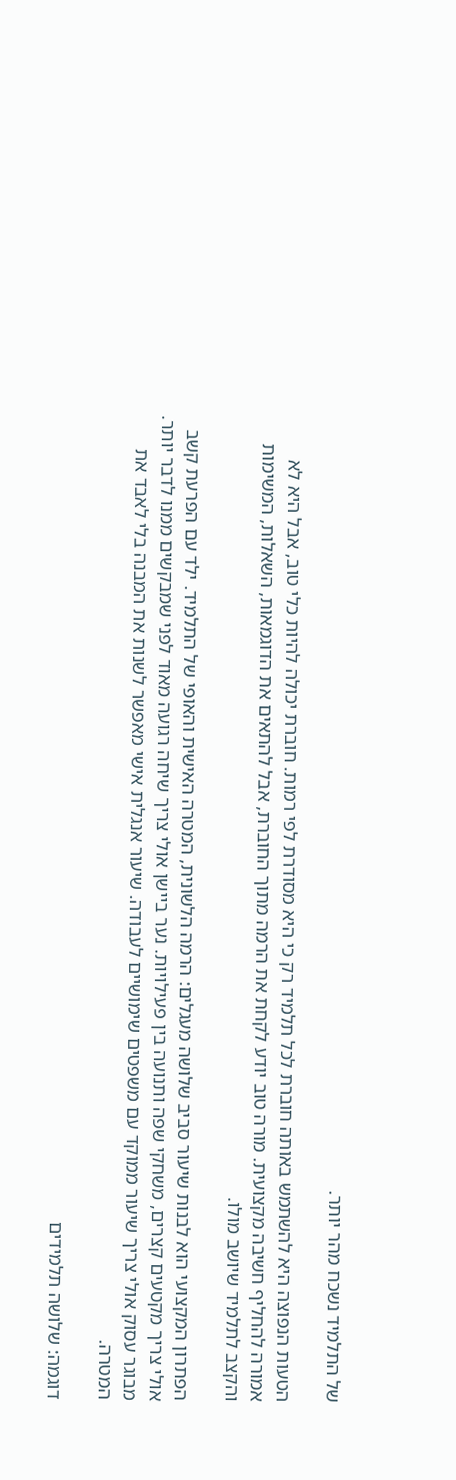של התלמיד נשכח מהר יותר.

הטעות הנפוצה היא להשתמש באותה חוברת לכל תלמיד רק כי היא מסודרת לפי רמות. חוברת יכולה להיות כלי טוב, אבל היא לא אמורה להחליף חשיבה מקצועית. מורה טוב יודע לקחת את הרמה מתוך החוברת, אבל להתאים את הדוגמאות, השאלות, המשימות והקצב לתלמיד שיושב מולו.

הפתרון המקצועי הוא לבנות שיעור סביב שלושה מעגלים: הרמה הלשונית, המטרה האישית והאופי של התלמיד. ילד עם הפרעת קשב אולי צריך מקטעים קצרים, משחקי שפה ותנועה בין פעילויות. נער ביישן אולי צריך שיחה רגועה מאוד לפני שמבקשים ממנו לדבר יותר. מבוגר עסוק אולי צריך שיעור ממוקד עם משפטים שימושיים לעבודה. שיעור אנגלית אישי מאפשר לשנות את המבנה בלי לאבד את המטרה.

דוגמה: שלושה תלמידים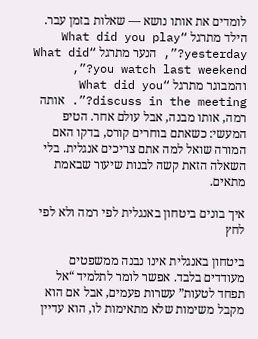לומדים את אותו נושא — שאלות בזמן עבר. הילד מתרגל “What did you play yesterday?”, הנער מתרגל “What did you watch last weekend?”, והמבוגר מתרגל “What did you discuss in the meeting?”. אותה רמה, אותו מבנה, אבל עולם אחר. הטיפ המעשי: כשאתם בוחרים קורס, בדקו האם המורה שואל למה אתם צריכים אנגלית. בלי השאלה הזאת קשה לבנות שיעור שבאמת מתאים.

איך בונים ביטחון באנגלית לפי רמה ולא לפי לחץ

ביטחון באנגלית אינו נבנה ממשפטים מעודדים בלבד. אפשר לומר לתלמיד “אל תפחד לטעות” עשרות פעמים, אבל אם הוא מקבל משימות שלא מתאימות לו, הוא עדיין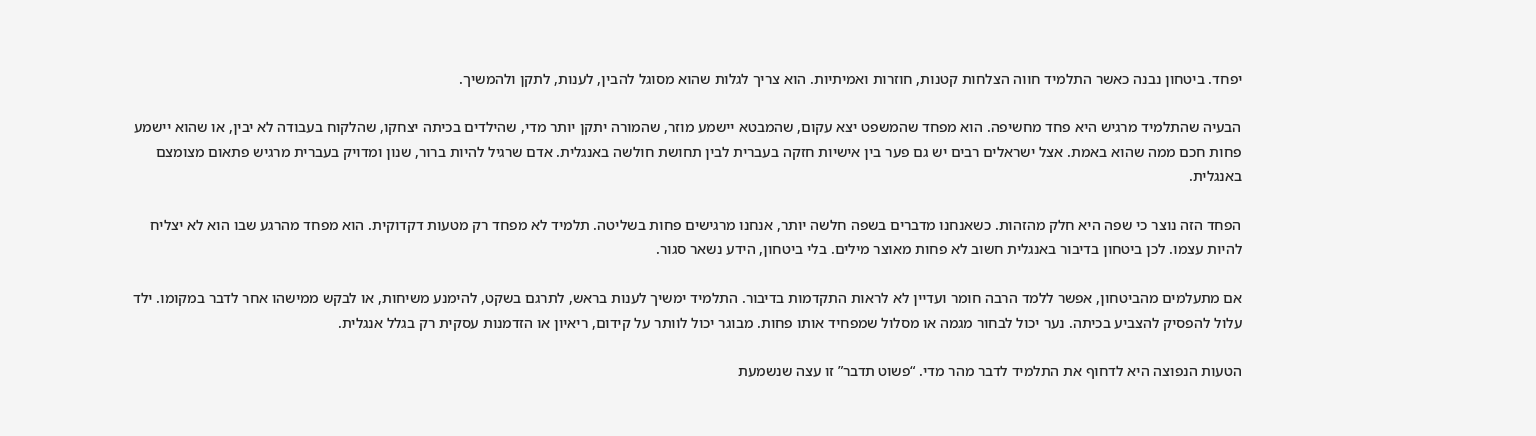יפחד. ביטחון נבנה כאשר התלמיד חווה הצלחות קטנות, חוזרות ואמיתיות. הוא צריך לגלות שהוא מסוגל להבין, לענות, לתקן ולהמשיך.

הבעיה שהתלמיד מרגיש היא פחד מחשיפה. הוא מפחד שהמשפט יצא עקום, שהמבטא יישמע מוזר, שהמורה יתקן יותר מדי, שהילדים בכיתה יצחקו, שהלקוח בעבודה לא יבין, או שהוא יישמע פחות חכם ממה שהוא באמת. אצל ישראלים רבים יש גם פער בין אישיות חזקה בעברית לבין תחושת חולשה באנגלית. אדם שרגיל להיות ברור, שנון ומדויק בעברית מרגיש פתאום מצומצם באנגלית.

הפחד הזה נוצר כי שפה היא חלק מהזהות. כשאנחנו מדברים בשפה חלשה יותר, אנחנו מרגישים פחות בשליטה. תלמיד לא מפחד רק מטעות דקדוקית. הוא מפחד מהרגע שבו הוא לא יצליח להיות עצמו. לכן ביטחון בדיבור באנגלית חשוב לא פחות מאוצר מילים. בלי ביטחון, הידע נשאר סגור.

אם מתעלמים מהביטחון, אפשר ללמד הרבה חומר ועדיין לא לראות התקדמות בדיבור. התלמיד ימשיך לענות בראש, לתרגם בשקט, להימנע משיחות, או לבקש ממישהו אחר לדבר במקומו. ילד עלול להפסיק להצביע בכיתה. נער יכול לבחור מגמה או מסלול שמפחיד אותו פחות. מבוגר יכול לוותר על קידום, ריאיון או הזדמנות עסקית רק בגלל אנגלית.

הטעות הנפוצה היא לדחוף את התלמיד לדבר מהר מדי. “פשוט תדבר” זו עצה שנשמעת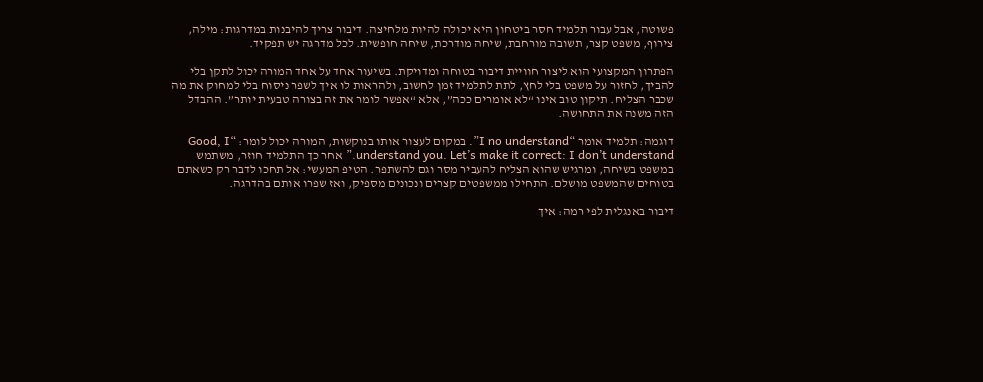פשוטה, אבל עבור תלמיד חסר ביטחון היא יכולה להיות מלחיצה. דיבור צריך להיבנות במדרגות: מילה, צירוף, משפט קצר, תשובה מורחבת, שיחה מודרכת, שיחה חופשית. לכל מדרגה יש תפקיד.

הפתרון המקצועי הוא ליצור חוויית דיבור בטוחה ומדויקת. בשיעור אחד על אחד המורה יכול לתקן בלי להביך, לחזור על משפט בלי לחץ, לתת לתלמיד זמן לחשוב, ולהראות לו איך לשפר ניסוח בלי למחוק את מה שכבר הצליח. תיקון טוב אינו “לא אומרים ככה”, אלא “אפשר לומר את זה בצורה טבעית יותר”. ההבדל הזה משנה את התחושה.

דוגמה: תלמיד אומר “I no understand”. במקום לעצור אותו בנוקשות, המורה יכול לומר: “Good, I understand you. Let’s make it correct: I don’t understand.” אחר כך התלמיד חוזר, משתמש במשפט בשיחה, ומרגיש שהוא הצליח להעביר מסר וגם להשתפר. הטיפ המעשי: אל תחכו לדבר רק כשאתם בטוחים שהמשפט מושלם. התחילו ממשפטים קצרים ונכונים מספיק, ואז שפרו אותם בהדרגה.

דיבור באנגלית לפי רמה: איך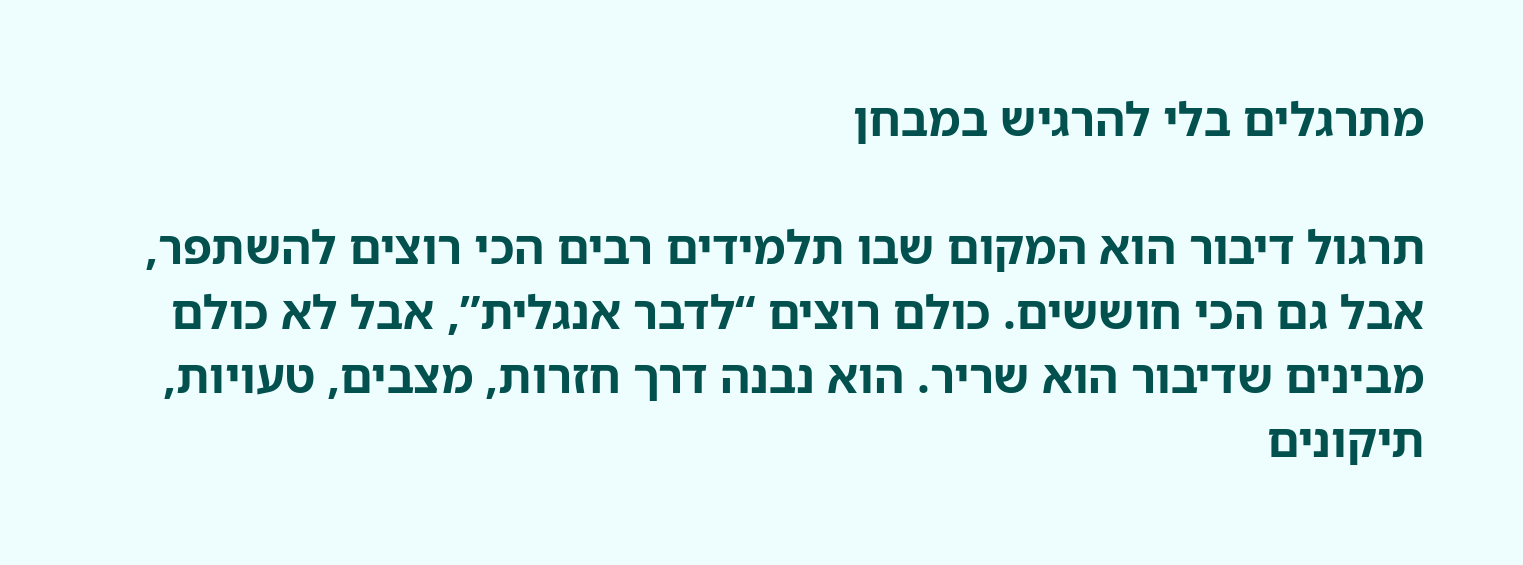מתרגלים בלי להרגיש במבחן

תרגול דיבור הוא המקום שבו תלמידים רבים הכי רוצים להשתפר, אבל גם הכי חוששים. כולם רוצים “לדבר אנגלית”, אבל לא כולם מבינים שדיבור הוא שריר. הוא נבנה דרך חזרות, מצבים, טעויות, תיקונים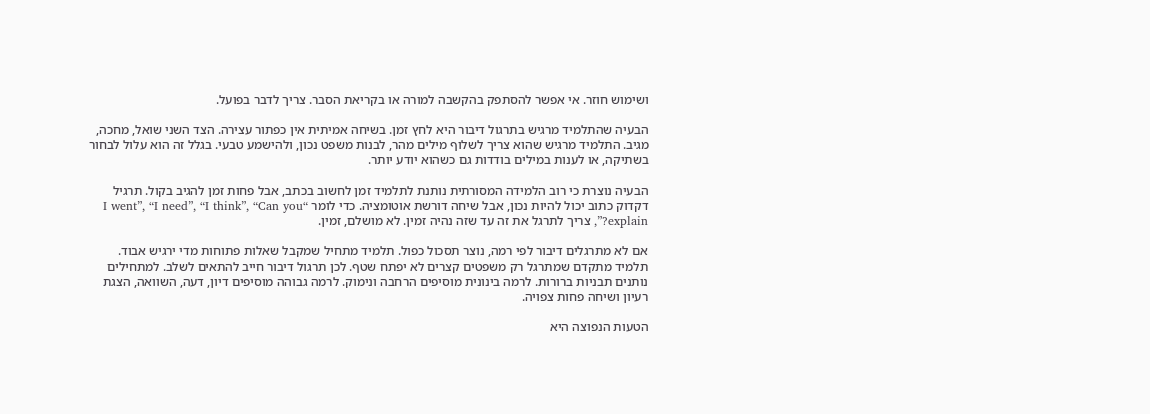ושימוש חוזר. אי אפשר להסתפק בהקשבה למורה או בקריאת הסבר. צריך לדבר בפועל.

הבעיה שהתלמיד מרגיש בתרגול דיבור היא לחץ זמן. בשיחה אמיתית אין כפתור עצירה. הצד השני שואל, מחכה, מגיב. התלמיד מרגיש שהוא צריך לשלוף מילים מהר, לבנות משפט נכון, ולהישמע טבעי. בגלל זה הוא עלול לבחור בשתיקה, או לענות במילים בודדות גם כשהוא יודע יותר.

הבעיה נוצרת כי רוב הלמידה המסורתית נותנת לתלמיד זמן לחשוב בכתב, אבל פחות זמן להגיב בקול. תרגיל דקדוק כתוב יכול להיות נכון, אבל שיחה דורשת אוטומציה. כדי לומר “I went”, “I need”, “I think”, “Can you explain?”, צריך לתרגל את זה עד שזה נהיה זמין. לא מושלם, זמין.

אם לא מתרגלים דיבור לפי רמה, נוצר תסכול כפול. תלמיד מתחיל שמקבל שאלות פתוחות מדי ירגיש אבוד. תלמיד מתקדם שמתרגל רק משפטים קצרים לא יפתח שטף. לכן תרגול דיבור חייב להתאים לשלב. למתחילים נותנים תבניות ברורות. לרמה בינונית מוסיפים הרחבה ונימוק. לרמה גבוהה מוסיפים דיון, דעה, השוואה, הצגת רעיון ושיחה פחות צפויה.

הטעות הנפוצה היא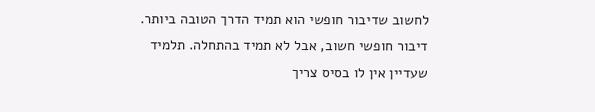לחשוב שדיבור חופשי הוא תמיד הדרך הטובה ביותר. דיבור חופשי חשוב, אבל לא תמיד בהתחלה. תלמיד שעדיין אין לו בסיס צריך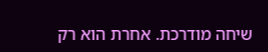שיחה מודרכת. אחרת הוא רק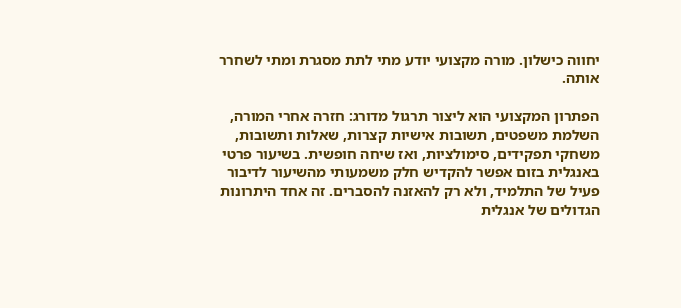יחווה כישלון. מורה מקצועי יודע מתי לתת מסגרת ומתי לשחרר אותה.

הפתרון המקצועי הוא ליצור תרגול מדורג: חזרה אחרי המורה, השלמת משפטים, תשובות אישיות קצרות, שאלות ותשובות, משחקי תפקידים, סימולציות, ואז שיחה חופשית. בשיעור פרטי באנגלית בזום אפשר להקדיש חלק משמעותי מהשיעור לדיבור פעיל של התלמיד, ולא רק להאזנה להסברים. זה אחד היתרונות הגדולים של אנגלית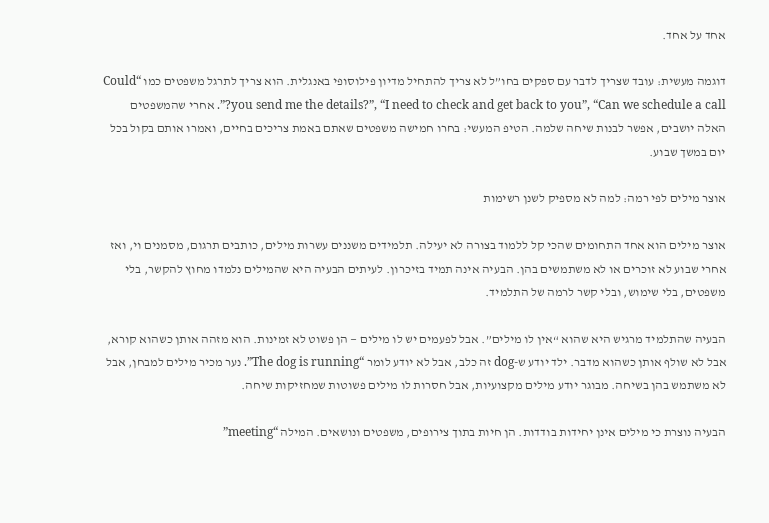אחד על אחד.

דוגמה מעשית: עובד שצריך לדבר עם ספקים בחו”ל לא צריך להתחיל מדיון פילוסופי באנגלית. הוא צריך לתרגל משפטים כמו “Could you send me the details?”, “I need to check and get back to you”, “Can we schedule a call?”. אחרי שהמשפטים האלה יושבים, אפשר לבנות שיחה שלמה. הטיפ המעשי: בחרו חמישה משפטים שאתם באמת צריכים בחיים, ואמרו אותם בקול בכל יום במשך שבוע.

אוצר מילים לפי רמה: למה לא מספיק לשנן רשימות

אוצר מילים הוא אחד התחומים שהכי קל ללמוד בצורה לא יעילה. תלמידים משננים עשרות מילים, כותבים תרגום, מסמנים וי, ואז אחרי שבוע לא זוכרים או לא משתמשים בהן. הבעיה אינה תמיד בזיכרון. לעיתים הבעיה היא שהמילים נלמדו מחוץ להקשר, בלי משפטים, בלי שימוש, ובלי קשר לרמה של התלמיד.

הבעיה שהתלמיד מרגיש היא שהוא “אין לו מילים”. אבל לפעמים יש לו מילים — הן פשוט לא זמינות. הוא מזהה אותן כשהוא קורא, אבל לא שולף אותן כשהוא מדבר. ילד יודע ש-dog זה כלב, אבל לא יודע לומר “The dog is running”. נער מכיר מילים למבחן, אבל לא משתמש בהן בשיחה. מבוגר יודע מילים מקצועיות, אבל חסרות לו מילים פשוטות שמחזיקות שיחה.

הבעיה נוצרת כי מילים אינן יחידות בודדות. הן חיות בתוך צירופים, משפטים ונושאים. המילה “meeting”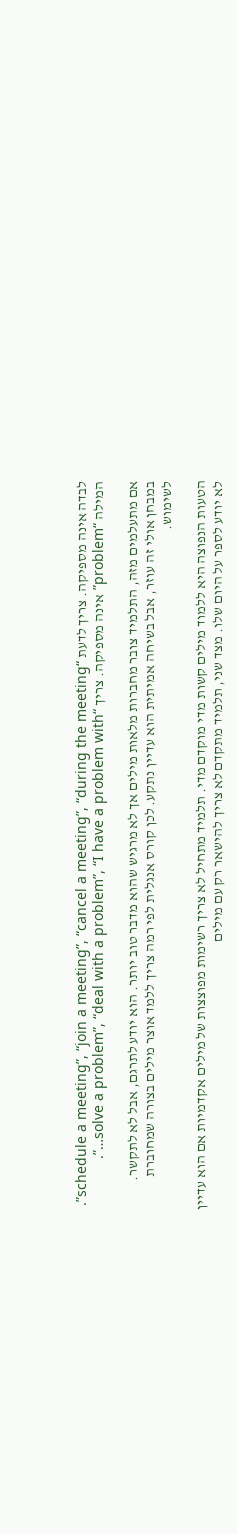לבדה אינה מספיקה. צריך לדעת “schedule a meeting”, “join a meeting”, “cancel a meeting”, “during the meeting”. המילה “problem” אינה מספיקה. צריך “solve a problem”, “deal with a problem”, “I have a problem with…”.

אם מתעלמים מזה, התלמיד צובר מחברות מלאות מילים אך לא מרגיש שהוא מדבר טוב יותר. הוא יודע לתרגם, אבל לא לתקשר. במבחן אולי זה עוזר, אבל בשיחה אמיתית הוא עדיין נתקע. לכן קורס אנגלית לפי רמה צריך ללמד אוצר מילים בצורה שמחוברת לשימוש.

הטעות הנפוצה היא ללמוד מילים קשות מדי מוקדם מדי. תלמיד מתחיל לא צריך רשימות מפוצצות של מילים אקדמיות אם הוא עדיין לא יודע לספר על היום שלו. מצד שני, תלמיד מתקדם לא צריך להישאר רק עם מילים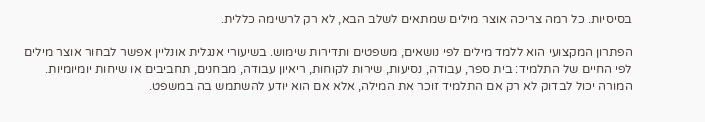בסיסיות. כל רמה צריכה אוצר מילים שמתאים לשלב הבא, לא רק לרשימה כללית.

הפתרון המקצועי הוא ללמד מילים לפי נושאים, משפטים ותדירות שימוש. בשיעורי אנגלית אונליין אפשר לבחור אוצר מילים לפי החיים של התלמיד: בית ספר, עבודה, נסיעות, שירות לקוחות, ריאיון עבודה, מבחנים, תחביבים או שיחות יומיומיות. המורה יכול לבדוק לא רק אם התלמיד זוכר את המילה, אלא אם הוא יודע להשתמש בה במשפט.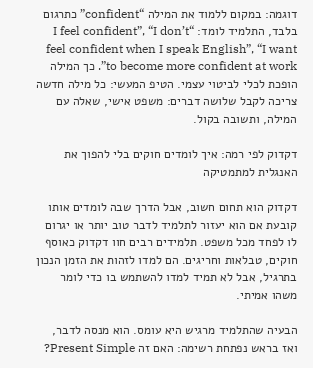דוגמה: במקום ללמוד את המילה “confident” כתרגום בלבד, התלמיד לומד: “I feel confident”, “I don’t feel confident when I speak English”, “I want to become more confident at work”. כך המילה הופכת לכלי לביטוי עצמי. הטיפ המעשי: כל מילה חדשה צריכה לקבל שלושה דברים: משפט אישי, שאלה עם המילה, ותשובה בקול.

דקדוק לפי רמה: איך לומדים חוקים בלי להפוך את האנגלית למתמטיקה

דקדוק הוא תחום חשוב, אבל הדרך שבה לומדים אותו קובעת אם הוא יעזור לתלמיד לדבר טוב יותר או יגרום לו לפחד מכל משפט. תלמידים רבים חוו דקדוק כאוסף חוקים, טבלאות וחריגים. הם למדו לזהות את הזמן הנכון בתרגיל, אבל לא תמיד למדו להשתמש בו כדי לומר משהו אמיתי.

הבעיה שהתלמיד מרגיש היא עומס. הוא מנסה לדבר, ואז בראש נפתחת רשימה: האם זה Present Simple?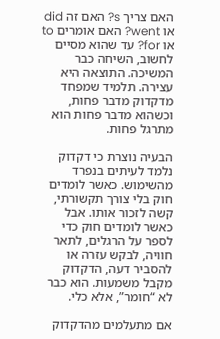האם צריך s? האם זה did או went? האם אומרים to או for? עד שהוא מסיים לחשוב, השיחה כבר המשיכה. התוצאה היא עצירה. תלמיד שמפחד מדקדוק מדבר פחות, וכשהוא מדבר פחות הוא מתרגל פחות.

הבעיה נוצרת כי דקדוק נלמד לעיתים בנפרד מהשימוש. כאשר לומדים חוק בלי צורך תקשורתי, קשה לזכור אותו. אבל כאשר לומדים חוק כדי לספר על הרגלים, לתאר חוויה, לבקש עזרה או להסביר דעה, הדקדוק מקבל משמעות. הוא כבר לא “חומר”, אלא כלי.

אם מתעלמים מהדקדוק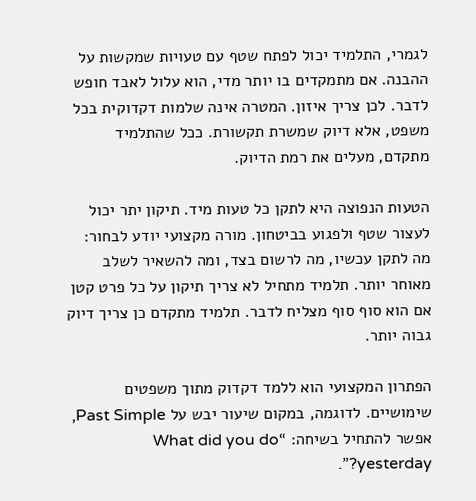לגמרי, התלמיד יכול לפתח שטף עם טעויות שמקשות על ההבנה. אם מתמקדים בו יותר מדי, הוא עלול לאבד חופש לדבר. לכן צריך איזון. המטרה אינה שלמות דקדוקית בכל משפט, אלא דיוק שמשרת תקשורת. ככל שהתלמיד מתקדם, מעלים את רמת הדיוק.

הטעות הנפוצה היא לתקן כל טעות מיד. תיקון יתר יכול לעצור שטף ולפגוע בביטחון. מורה מקצועי יודע לבחור: מה לתקן עכשיו, מה לרשום בצד, ומה להשאיר לשלב מאוחר יותר. תלמיד מתחיל לא צריך תיקון על כל פרט קטן אם הוא סוף סוף מצליח לדבר. תלמיד מתקדם כן צריך דיוק גבוה יותר.

הפתרון המקצועי הוא ללמד דקדוק מתוך משפטים שימושיים. לדוגמה, במקום שיעור יבש על Past Simple, אפשר להתחיל בשיחה: “What did you do yesterday?”.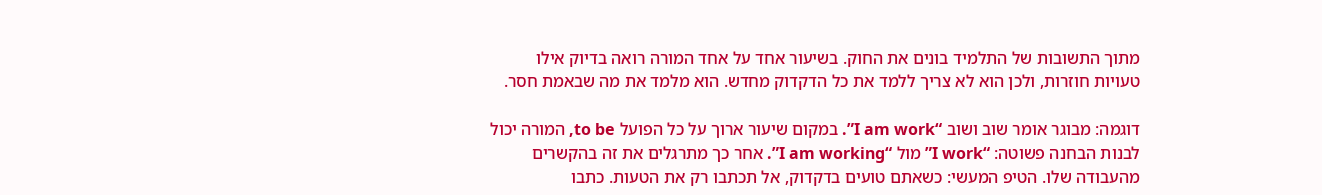מתוך התשובות של התלמיד בונים את החוק. בשיעור אחד על אחד המורה רואה בדיוק אילו טעויות חוזרות, ולכן הוא לא צריך ללמד את כל הדקדוק מחדש. הוא מלמד את מה שבאמת חסר.

דוגמה: מבוגר אומר שוב ושוב “I am work”. במקום שיעור ארוך על כל הפועל to be, המורה יכול לבנות הבחנה פשוטה: “I work” מול “I am working”. אחר כך מתרגלים את זה בהקשרים מהעבודה שלו. הטיפ המעשי: כשאתם טועים בדקדוק, אל תכתבו רק את הטעות. כתבו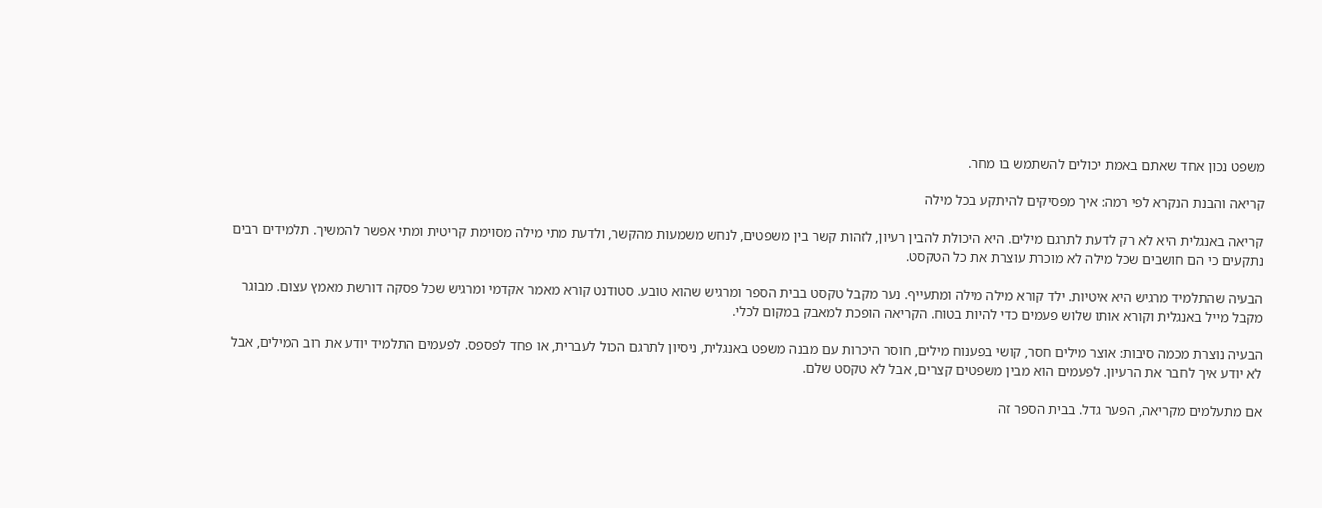משפט נכון אחד שאתם באמת יכולים להשתמש בו מחר.

קריאה והבנת הנקרא לפי רמה: איך מפסיקים להיתקע בכל מילה

קריאה באנגלית היא לא רק לדעת לתרגם מילים. היא היכולת להבין רעיון, לזהות קשר בין משפטים, לנחש משמעות מהקשר, ולדעת מתי מילה מסוימת קריטית ומתי אפשר להמשיך. תלמידים רבים נתקעים כי הם חושבים שכל מילה לא מוכרת עוצרת את כל הטקסט.

הבעיה שהתלמיד מרגיש היא איטיות. ילד קורא מילה מילה ומתעייף. נער מקבל טקסט בבית הספר ומרגיש שהוא טובע. סטודנט קורא מאמר אקדמי ומרגיש שכל פסקה דורשת מאמץ עצום. מבוגר מקבל מייל באנגלית וקורא אותו שלוש פעמים כדי להיות בטוח. הקריאה הופכת למאבק במקום לכלי.

הבעיה נוצרת מכמה סיבות: אוצר מילים חסר, קושי בפענוח מילים, חוסר היכרות עם מבנה משפט באנגלית, ניסיון לתרגם הכול לעברית, או פחד לפספס. לפעמים התלמיד יודע את רוב המילים, אבל לא יודע איך לחבר את הרעיון. לפעמים הוא מבין משפטים קצרים, אבל לא טקסט שלם.

אם מתעלמים מקריאה, הפער גדל. בבית הספר זה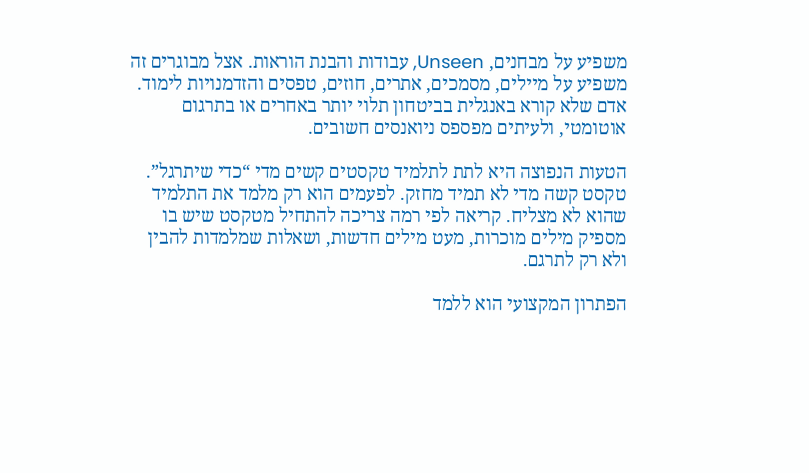משפיע על מבחנים, Unseen, עבודות והבנת הוראות. אצל מבוגרים זה משפיע על מיילים, מסמכים, אתרים, חוזים, טפסים והזדמנויות לימוד. אדם שלא קורא באנגלית בביטחון תלוי יותר באחרים או בתרגום אוטומטי, ולעיתים מפספס ניואנסים חשובים.

הטעות הנפוצה היא לתת לתלמיד טקסטים קשים מדי “כדי שיתרגל”. טקסט קשה מדי לא תמיד מחזק. לפעמים הוא רק מלמד את התלמיד שהוא לא מצליח. קריאה לפי רמה צריכה להתחיל מטקסט שיש בו מספיק מילים מוכרות, מעט מילים חדשות, ושאלות שמלמדות להבין ולא רק לתרגם.

הפתרון המקצועי הוא ללמד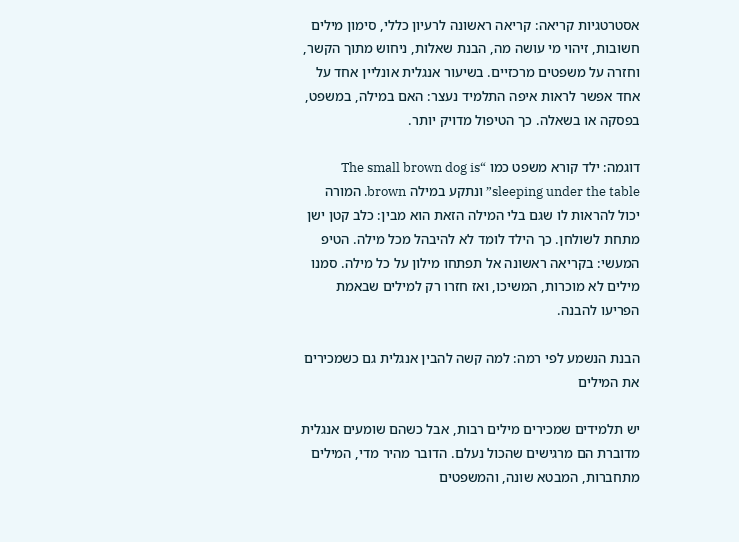אסטרטגיות קריאה: קריאה ראשונה לרעיון כללי, סימון מילים חשובות, זיהוי מי עושה מה, הבנת שאלות, ניחוש מתוך הקשר, וחזרה על משפטים מרכזיים. בשיעור אנגלית אונליין אחד על אחד אפשר לראות איפה התלמיד נעצר: האם במילה, במשפט, בפסקה או בשאלה. כך הטיפול מדויק יותר.

דוגמה: ילד קורא משפט כמו “The small brown dog is sleeping under the table” ונתקע במילה brown. המורה יכול להראות לו שגם בלי המילה הזאת הוא מבין: כלב קטן ישן מתחת לשולחן. כך הילד לומד לא להיבהל מכל מילה. הטיפ המעשי: בקריאה ראשונה אל תפתחו מילון על כל מילה. סמנו מילים לא מוכרות, המשיכו, ואז חזרו רק למילים שבאמת הפריעו להבנה.

הבנת הנשמע לפי רמה: למה קשה להבין אנגלית גם כשמכירים את המילים

יש תלמידים שמכירים מילים רבות, אבל כשהם שומעים אנגלית מדוברת הם מרגישים שהכול נעלם. הדובר מהיר מדי, המילים מתחברות, המבטא שונה, והמשפטים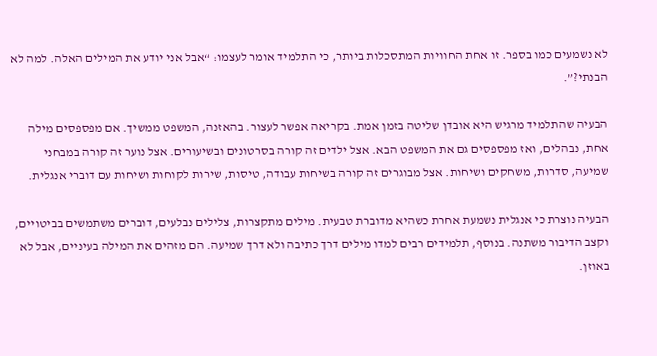לא נשמעים כמו בספר. זו אחת החוויות המתסכלות ביותר, כי התלמיד אומר לעצמו: “אבל אני יודע את המילים האלה. למה לא הבנתי?”.

הבעיה שהתלמיד מרגיש היא אובדן שליטה בזמן אמת. בקריאה אפשר לעצור. בהאזנה, המשפט ממשיך. אם מפספסים מילה אחת, נבהלים, ואז מפספסים גם את המשפט הבא. אצל ילדים זה קורה בסרטונים ובשיעורים. אצל נוער זה קורה במבחני שמיעה, סדרות, משחקים ושיחות. אצל מבוגרים זה קורה בשיחות עבודה, טיסות, שירות לקוחות ושיחות עם דוברי אנגלית.

הבעיה נוצרת כי אנגלית נשמעת אחרת כשהיא מדוברת טבעית. מילים מתקצרות, צלילים נבלעים, דוברים משתמשים בביטויים, וקצב הדיבור משתנה. בנוסף, תלמידים רבים למדו מילים דרך כתיבה ולא דרך שמיעה. הם מזהים את המילה בעיניים, אבל לא באוזן.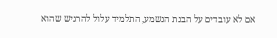אם לא עובדים על הבנת הנשמע, התלמיד עלול להרגיש שהוא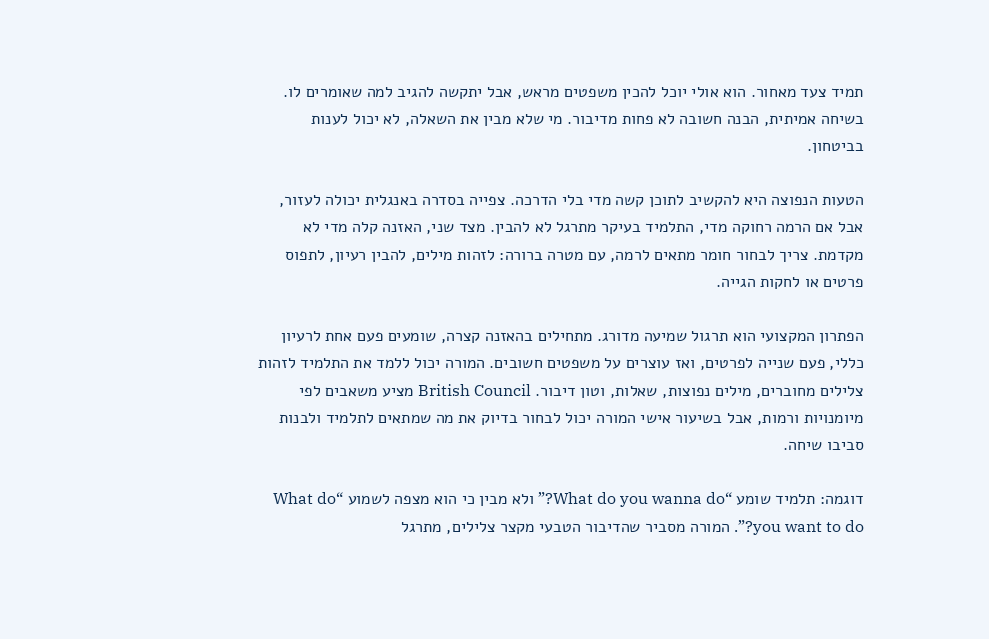תמיד צעד מאחור. הוא אולי יוכל להכין משפטים מראש, אבל יתקשה להגיב למה שאומרים לו. בשיחה אמיתית, הבנה חשובה לא פחות מדיבור. מי שלא מבין את השאלה, לא יכול לענות בביטחון.

הטעות הנפוצה היא להקשיב לתוכן קשה מדי בלי הדרכה. צפייה בסדרה באנגלית יכולה לעזור, אבל אם הרמה רחוקה מדי, התלמיד בעיקר מתרגל לא להבין. מצד שני, האזנה קלה מדי לא מקדמת. צריך לבחור חומר מתאים לרמה, עם מטרה ברורה: לזהות מילים, להבין רעיון, לתפוס פרטים או לחקות הגייה.

הפתרון המקצועי הוא תרגול שמיעה מדורג. מתחילים בהאזנה קצרה, שומעים פעם אחת לרעיון כללי, פעם שנייה לפרטים, ואז עוצרים על משפטים חשובים. המורה יכול ללמד את התלמיד לזהות צלילים מחוברים, מילים נפוצות, שאלות, וטון דיבור. British Council מציע משאבים לפי מיומנויות ורמות, אבל בשיעור אישי המורה יכול לבחור בדיוק את מה שמתאים לתלמיד ולבנות סביבו שיחה.

דוגמה: תלמיד שומע “What do you wanna do?” ולא מבין כי הוא מצפה לשמוע “What do you want to do?”. המורה מסביר שהדיבור הטבעי מקצר צלילים, מתרגל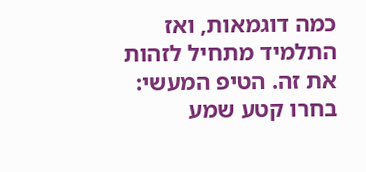כמה דוגמאות, ואז התלמיד מתחיל לזהות את זה. הטיפ המעשי: בחרו קטע שמע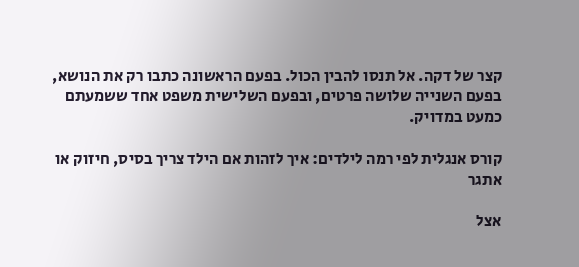קצר של דקה. אל תנסו להבין הכול. בפעם הראשונה כתבו רק את הנושא, בפעם השנייה שלושה פרטים, ובפעם השלישית משפט אחד ששמעתם כמעט במדויק.

קורס אנגלית לפי רמה לילדים: איך לזהות אם הילד צריך בסיס, חיזוק או אתגר

אצל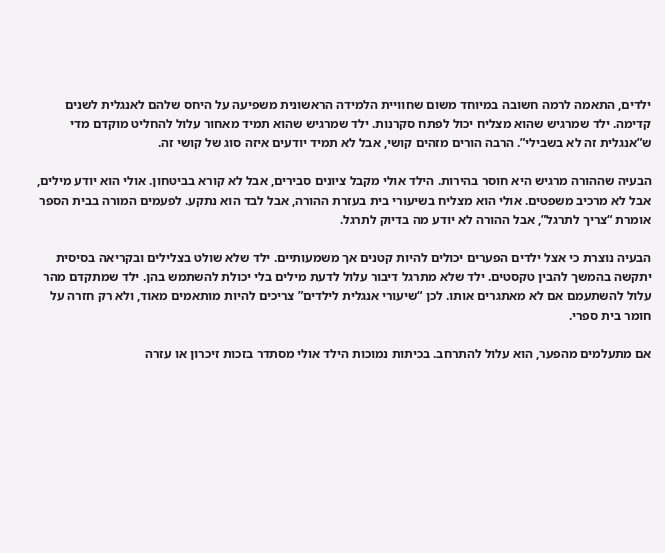ילדים, התאמה לרמה חשובה במיוחד משום שחוויית הלמידה הראשונית משפיעה על היחס שלהם לאנגלית לשנים קדימה. ילד שמרגיש שהוא מצליח יכול לפתח סקרנות. ילד שמרגיש שהוא תמיד מאחור עלול להחליט מוקדם מדי ש”אנגלית זה לא בשבילי”. הרבה הורים מזהים קושי, אבל לא תמיד יודעים איזה סוג של קושי זה.

הבעיה שההורה מרגיש היא חוסר בהירות. הילד אולי מקבל ציונים סבירים, אבל לא קורא בביטחון. אולי הוא יודע מילים, אבל לא מרכיב משפטים. אולי הוא מצליח בשיעורי בית בעזרת ההורה, אבל לבד הוא נתקע. לפעמים המורה בבית הספר אומרת “צריך לתרגל”, אבל ההורה לא יודע מה בדיוק לתרגל.

הבעיה נוצרת כי אצל ילדים הפערים יכולים להיות קטנים אך משמעותיים. ילד שלא שולט בצלילים ובקריאה בסיסית יתקשה בהמשך להבין טקסטים. ילד שלא מתרגל דיבור עלול לדעת מילים בלי יכולת להשתמש בהן. ילד שמתקדם מהר עלול להשתעמם אם לא מאתגרים אותו. לכן “שיעורי אנגלית לילדים” צריכים להיות מותאמים מאוד, ולא רק חזרה על חומר בית ספרי.

אם מתעלמים מהפער, הוא עלול להתרחב. בכיתות נמוכות הילד אולי מסתדר בזכות זיכרון או עזרה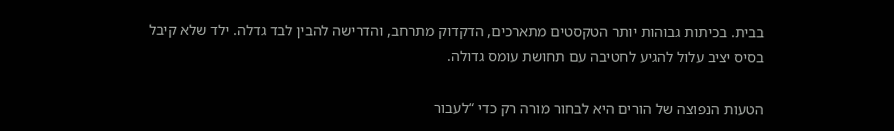בבית. בכיתות גבוהות יותר הטקסטים מתארכים, הדקדוק מתרחב, והדרישה להבין לבד גדלה. ילד שלא קיבל בסיס יציב עלול להגיע לחטיבה עם תחושת עומס גדולה.

הטעות הנפוצה של הורים היא לבחור מורה רק כדי “לעבור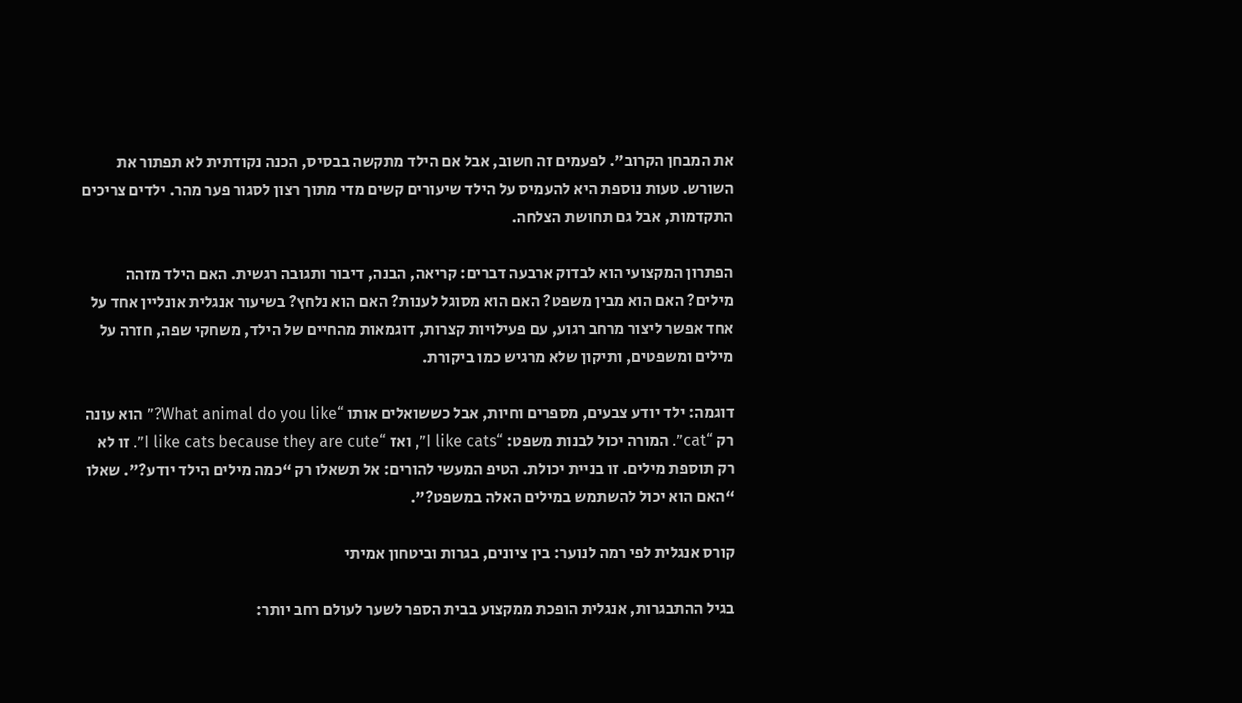את המבחן הקרוב”. לפעמים זה חשוב, אבל אם הילד מתקשה בבסיס, הכנה נקודתית לא תפתור את השורש. טעות נוספת היא להעמיס על הילד שיעורים קשים מדי מתוך רצון לסגור פער מהר. ילדים צריכים התקדמות, אבל גם תחושת הצלחה.

הפתרון המקצועי הוא לבדוק ארבעה דברים: קריאה, הבנה, דיבור ותגובה רגשית. האם הילד מזהה מילים? האם הוא מבין משפט? האם הוא מסוגל לענות? האם הוא נלחץ? בשיעור אנגלית אונליין אחד על אחד אפשר ליצור מרחב רגוע, עם פעילויות קצרות, דוגמאות מהחיים של הילד, משחקי שפה, חזרה על מילים ומשפטים, ותיקון שלא מרגיש כמו ביקורת.

דוגמה: ילד יודע צבעים, מספרים וחיות, אבל כששואלים אותו “What animal do you like?” הוא עונה רק “cat”. המורה יכול לבנות משפט: “I like cats”, ואז “I like cats because they are cute”. זו לא רק תוספת מילים. זו בניית יכולת. הטיפ המעשי להורים: אל תשאלו רק “כמה מילים הילד יודע?”. שאלו “האם הוא יכול להשתמש במילים האלה במשפט?”.

קורס אנגלית לפי רמה לנוער: בין ציונים, בגרות וביטחון אמיתי

בגיל ההתבגרות, אנגלית הופכת ממקצוע בבית הספר לשער לעולם רחב יותר: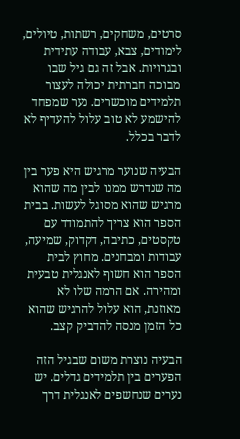סרטים, משחקים, רשתות, טיולים, לימודים, צבא, עבודה עתידית ובגרויות. אבל זה גם גיל שבו מבוכה חברתית יכולה לעצור תלמידים מוכשרים. נער שמפחד להישמע לא טוב עלול להעדיף לא לדבר בכלל.

הבעיה שנוער מרגיש היא פער בין מה שנדרש ממנו לבין מה שהוא מרגיש שהוא מסוגל לעשות. בבית הספר הוא צריך להתמודד עם טקסטים, כתיבה, דקדוק, שמיעה, עבודות ומבחנים. מחוץ לבית הספר הוא חשוף לאנגלית טבעית ומהירה. אם הרמה שלו לא מאוזנת, הוא עלול להרגיש שהוא כל הזמן מנסה להדביק קצב.

הבעיה נוצרת משום שבגיל הזה הפערים בין תלמידים גדלים. יש נערים שנחשפים לאנגלית דרך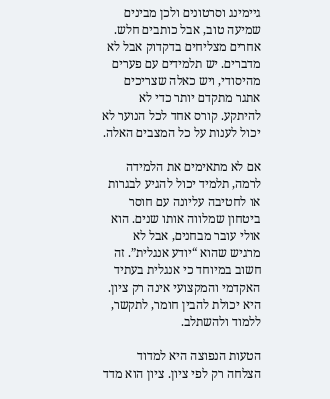גיימינג וסרטונים ולכן מבינים שמיעה טוב, אבל כותבים חלש. אחרים מצליחים בדקדוק אבל לא מדברים. יש תלמידים עם פערים מהיסודי, ויש כאלה שצריכים אתגר מתקדם יותר כדי לא להיתקע. קורס אחד לכל הנוער לא יכול לענות על כל המצבים האלה.

אם לא מתאימים את הלמידה לרמה, תלמיד יכול להגיע לבגרות או לחטיבה עליונה עם חוסר ביטחון שמלווה אותו שנים. הוא אולי עובר מבחנים, אבל לא מרגיש שהוא “יודע אנגלית”. זה חשוב במיוחד כי אנגלית בעתיד האקדמי והמקצועי אינה רק ציון. היא יכולת להבין חומר, לתקשר, ללמוד ולהשתלב.

הטעות הנפוצה היא למדוד הצלחה רק לפי ציון. ציון הוא מדד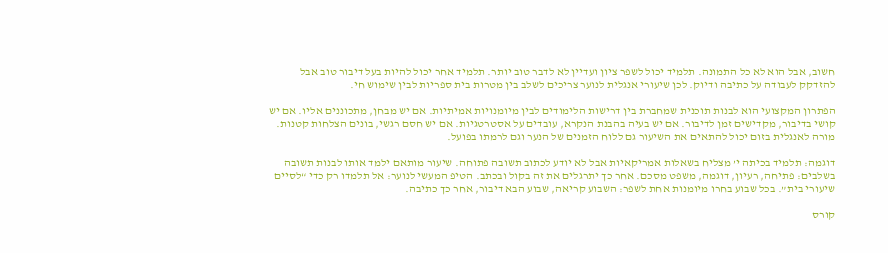חשוב, אבל הוא לא כל התמונה. תלמיד יכול לשפר ציון ועדיין לא לדבר טוב יותר. תלמיד אחר יכול להיות בעל דיבור טוב אבל להזדקק לעבודה על כתיבה ודיוק. לכן שיעורי אנגלית לנוער צריכים לשלב בין מטרות בית ספריות לבין שימוש חי.

הפתרון המקצועי הוא לבנות תוכנית שמחברת בין דרישות הלימודים לבין מיומנויות אמיתיות. אם יש מבחן, מתכוננים אליו. אם יש קושי בדיבור, מקדישים זמן לדיבור. אם יש בעיה בהבנת הנקרא, עובדים על אסטרטגיות. אם יש חסם רגשי, בונים הצלחות קטנות. מורה לאנגלית בזום יכול להתאים את השיעור גם ללוח הזמנים של הנער וגם לרמתו בפועל.

דוגמה: תלמיד בכיתה י’ מצליח בשאלות אמריקאיות אבל לא יודע לכתוב תשובה פתוחה. שיעור מותאם ילמד אותו לבנות תשובה בשלבים: פתיחה, רעיון, דוגמה, משפט מסכם. אחר כך יתרגלים את זה בקול ובכתב. הטיפ המעשי לנוער: אל תלמדו רק כדי “לסיים שיעורי בית”. בכל שבוע בחרו מיומנות אחת לשפר: השבוע קריאה, שבוע הבא דיבור, אחר כך כתיבה.

קורס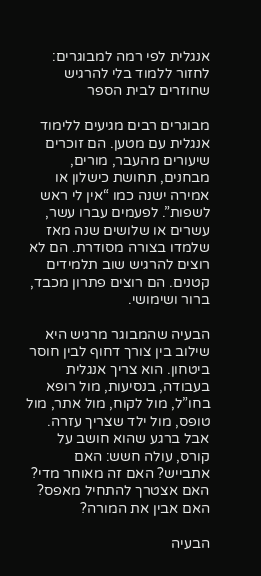אנגלית לפי רמה למבוגרים: לחזור ללמוד בלי להרגיש שחוזרים לבית הספר

מבוגרים רבים מגיעים ללימוד אנגלית עם מטען. הם זוכרים שיעורים מהעבר, מורים, מבחנים, תחושת כישלון או אמירה ישנה כמו “אין לי ראש לשפות”. לפעמים עברו עשר, עשרים או שלושים שנה מאז שלמדו בצורה מסודרת. הם לא רוצים להרגיש שוב תלמידים קטנים. הם רוצים פתרון מכבד, ברור ושימושי.

הבעיה שהמבוגר מרגיש היא שילוב בין צורך דחוף לבין חוסר ביטחון. הוא צריך אנגלית בעבודה, בנסיעות, מול רופא בחו”ל, מול לקוח, מול אתר, מול טופס, מול ילד שצריך עזרה. אבל ברגע שהוא חושב על קורס, עולה חשש: האם אתבייש? האם זה מאוחר מדי? האם אצטרך להתחיל מאפס? האם אבין את המורה?

הבעיה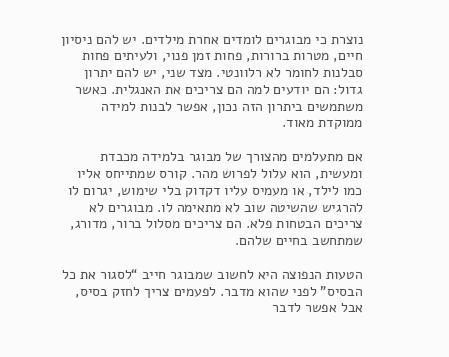נוצרת כי מבוגרים לומדים אחרת מילדים. יש להם ניסיון חיים, מטרות ברורות, פחות זמן פנוי, ולעיתים פחות סבלנות לחומר לא רלוונטי. מצד שני, יש להם יתרון גדול: הם יודעים למה הם צריכים את האנגלית. כאשר משתמשים ביתרון הזה נכון, אפשר לבנות למידה ממוקדת מאוד.

אם מתעלמים מהצורך של מבוגר בלמידה מכבדת ומעשית, הוא עלול לפרוש מהר. קורס שמתייחס אליו כמו לילד, או מעמיס עליו דקדוק בלי שימוש, יגרום לו להרגיש שהשיטה שוב לא מתאימה לו. מבוגרים לא צריכים הבטחות פלא. הם צריכים מסלול ברור, מדורג, שמתחשב בחיים שלהם.

הטעות הנפוצה היא לחשוב שמבוגר חייב “לסגור את כל הבסיס” לפני שהוא מדבר. לפעמים צריך לחזק בסיס, אבל אפשר לדבר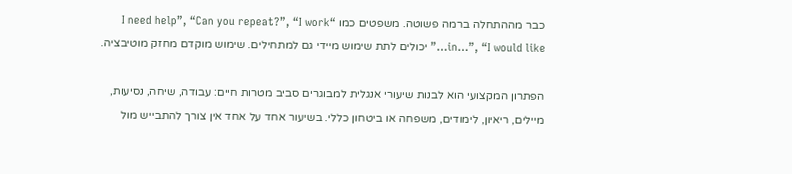כבר מההתחלה ברמה פשוטה. משפטים כמו “I need help”, “Can you repeat?”, “I work in…”, “I would like…” יכולים לתת שימוש מיידי גם למתחילים. שימוש מוקדם מחזק מוטיבציה.

הפתרון המקצועי הוא לבנות שיעורי אנגלית למבוגרים סביב מטרות חיים: עבודה, שיחה, נסיעות, מיילים, ריאיון, לימודים, משפחה או ביטחון כללי. בשיעור אחד על אחד אין צורך להתבייש מול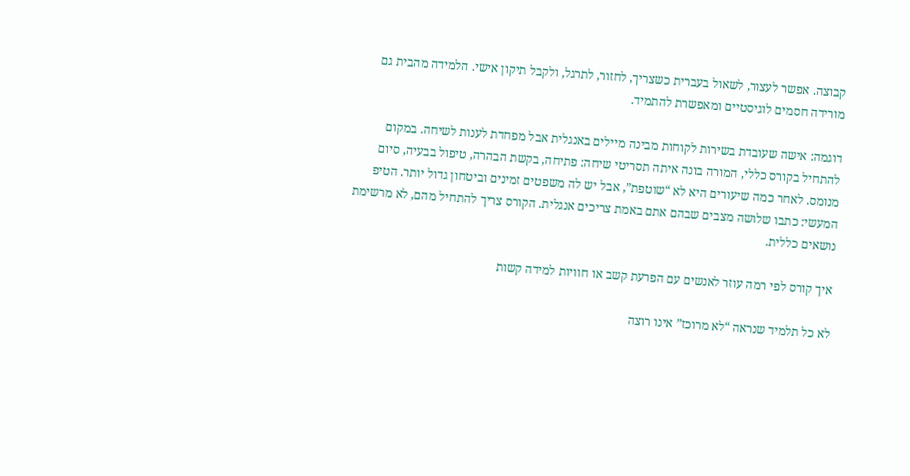קבוצה. אפשר לעצור, לשאול בעברית כשצריך, לחזור, לתרגל, ולקבל תיקון אישי. הלמידה מהבית גם מורידה חסמים לוגיסטיים ומאפשרת להתמיד.

דוגמה: אישה שעובדת בשירות לקוחות מבינה מיילים באנגלית אבל מפחדת לענות לשיחה. במקום להתחיל בקורס כללי, המורה בונה איתה תסריטי שיחה: פתיחה, בקשת הבהרה, טיפול בבעיה, סיום מנומס. לאחר כמה שיעורים היא לא “שוטפת”, אבל יש לה משפטים זמינים וביטחון גדול יותר. הטיפ המעשי: כתבו שלושה מצבים שבהם אתם באמת צריכים אנגלית. הקורס צריך להתחיל מהם, לא מרשימת נושאים כללית.

איך קורס לפי רמה עוזר לאנשים עם הפרעת קשב או חוויות למידה קשות

לא כל תלמיד שנראה “לא מרוכז” אינו רוצה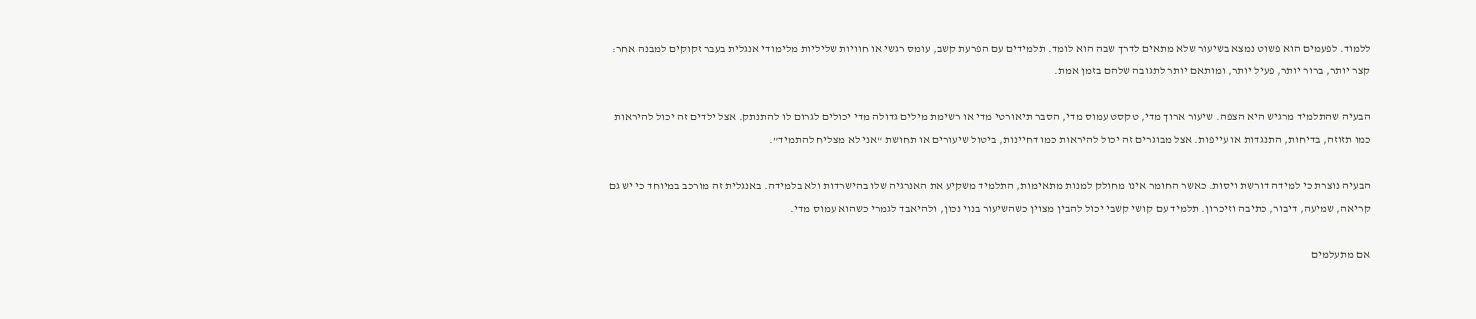ללמוד. לפעמים הוא פשוט נמצא בשיעור שלא מתאים לדרך שבה הוא לומד. תלמידים עם הפרעת קשב, עומס רגשי או חוויות שליליות מלימודי אנגלית בעבר זקוקים למבנה אחר: קצר יותר, ברור יותר, פעיל יותר, ומותאם יותר לתגובה שלהם בזמן אמת.

הבעיה שהתלמיד מרגיש היא הצפה. שיעור ארוך מדי, טקסט עמוס מדי, הסבר תיאורטי מדי או רשימת מילים גדולה מדי יכולים לגרום לו להתנתק. אצל ילדים זה יכול להיראות כמו תזוזה, בדיחות, התנגדות או עייפות. אצל מבוגרים זה יכול להיראות כמו דחיינות, ביטול שיעורים או תחושת “אני לא מצליח להתמיד”.

הבעיה נוצרת כי למידה דורשת ויסות. כאשר החומר אינו מחולק למנות מתאימות, התלמיד משקיע את האנרגיה שלו בהישרדות ולא בלמידה. באנגלית זה מורכב במיוחד כי יש גם קריאה, שמיעה, דיבור, כתיבה וזיכרון. תלמיד עם קושי קשבי יכול להבין מצוין כשהשיעור בנוי נכון, ולהיאבד לגמרי כשהוא עמוס מדי.

אם מתעלמים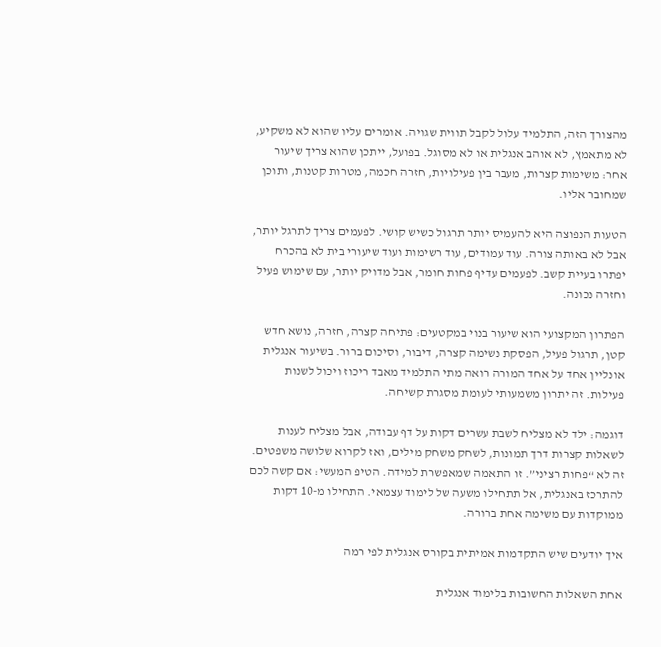מהצורך הזה, התלמיד עלול לקבל תווית שגויה. אומרים עליו שהוא לא משקיע, לא מתאמץ, לא אוהב אנגלית או לא מסוגל. בפועל, ייתכן שהוא צריך שיעור אחר: משימות קצרות, מעבר בין פעילויות, חזרה חכמה, מטרות קטנות, ותוכן שמחובר אליו.

הטעות הנפוצה היא להעמיס יותר תרגול כשיש קושי. לפעמים צריך לתרגל יותר, אבל לא באותה צורה. עוד עמודים, עוד רשימות ועוד שיעורי בית לא בהכרח יפתרו בעיית קשב. לפעמים עדיף פחות חומר, אבל מדויק יותר, עם שימוש פעיל וחזרה נכונה.

הפתרון המקצועי הוא שיעור בנוי במקטעים: פתיחה קצרה, חזרה, נושא חדש קטן, תרגול פעיל, הפסקת נשימה קצרה, דיבור, וסיכום ברור. בשיעור אנגלית אונליין אחד על אחד המורה רואה מתי התלמיד מאבד ריכוז ויכול לשנות פעילות. זה יתרון משמעותי לעומת מסגרת קשיחה.

דוגמה: ילד לא מצליח לשבת עשרים דקות על דף עבודה, אבל מצליח לענות לשאלות קצרות דרך תמונות, לשחק משחק מילים, ואז לקרוא שלושה משפטים. זה לא “פחות רציני”. זו התאמה שמאפשרת למידה. הטיפ המעשי: אם קשה לכם להתרכז באנגלית, אל תתחילו משעה של לימוד עצמאי. התחילו מ-10 דקות ממוקדות עם משימה אחת ברורה.

איך יודעים שיש התקדמות אמיתית בקורס אנגלית לפי רמה

אחת השאלות החשובות בלימוד אנגלית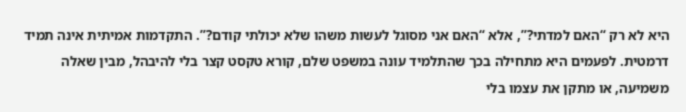היא לא רק “האם למדתי?”, אלא “האם אני מסוגל לעשות משהו שלא יכולתי קודם?”. התקדמות אמיתית אינה תמיד דרמטית. לפעמים היא מתחילה בכך שהתלמיד עונה במשפט שלם, קורא טקסט קצר בלי להיבהל, מבין שאלה משמיעה, או מתקן את עצמו בלי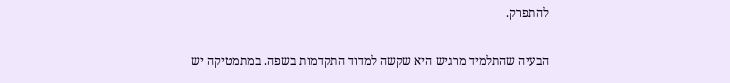להתפרק.

הבעיה שהתלמיד מרגיש היא שקשה למדוד התקדמות בשפה. במתמטיקה יש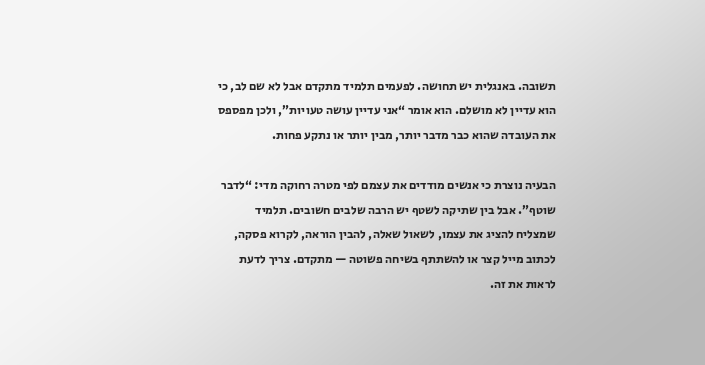תשובה. באנגלית יש תחושה. לפעמים תלמיד מתקדם אבל לא שם לב, כי הוא עדיין לא מושלם. הוא אומר “אני עדיין עושה טעויות”, ולכן מפספס את העובדה שהוא כבר מדבר יותר, מבין יותר או נתקע פחות.

הבעיה נוצרת כי אנשים מודדים את עצמם לפי מטרה רחוקה מדי: “לדבר שוטף”. אבל בין שתיקה לשטף יש הרבה שלבים חשובים. תלמיד שמצליח להציג את עצמו, לשאול שאלה, להבין הוראה, לקרוא פסקה, לכתוב מייל קצר או להשתתף בשיחה פשוטה — מתקדם. צריך לדעת לראות את זה.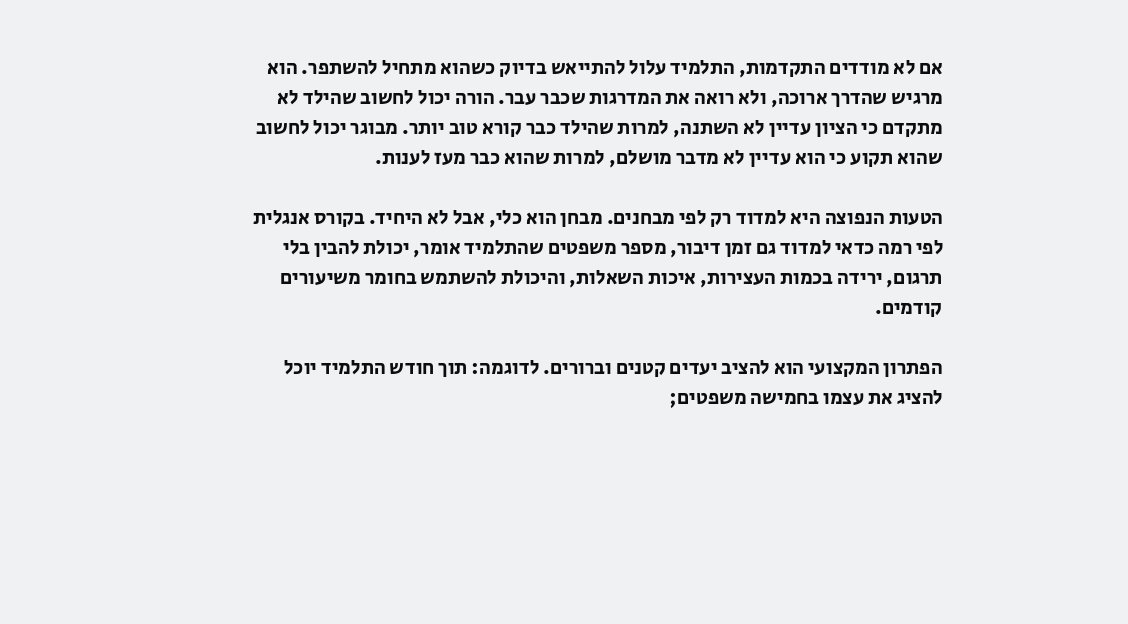אם לא מודדים התקדמות, התלמיד עלול להתייאש בדיוק כשהוא מתחיל להשתפר. הוא מרגיש שהדרך ארוכה, ולא רואה את המדרגות שכבר עבר. הורה יכול לחשוב שהילד לא מתקדם כי הציון עדיין לא השתנה, למרות שהילד כבר קורא טוב יותר. מבוגר יכול לחשוב שהוא תקוע כי הוא עדיין לא מדבר מושלם, למרות שהוא כבר מעז לענות.

הטעות הנפוצה היא למדוד רק לפי מבחנים. מבחן הוא כלי, אבל לא היחיד. בקורס אנגלית לפי רמה כדאי למדוד גם זמן דיבור, מספר משפטים שהתלמיד אומר, יכולת להבין בלי תרגום, ירידה בכמות העצירות, איכות השאלות, והיכולת להשתמש בחומר משיעורים קודמים.

הפתרון המקצועי הוא להציב יעדים קטנים וברורים. לדוגמה: תוך חודש התלמיד יוכל להציג את עצמו בחמישה משפטים;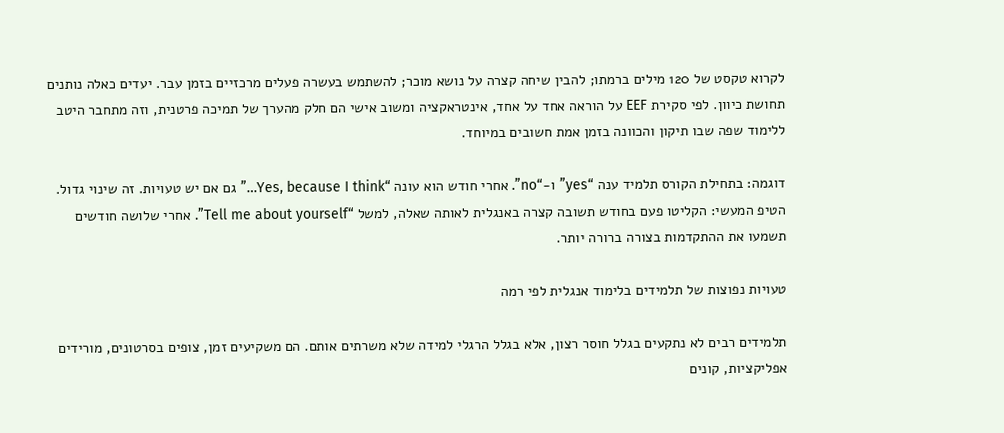לקרוא טקסט של 120 מילים ברמתו; להבין שיחה קצרה על נושא מוכר; להשתמש בעשרה פעלים מרכזיים בזמן עבר. יעדים כאלה נותנים תחושת כיוון. לפי סקירת EEF על הוראה אחד על אחד, אינטראקציה ומשוב אישי הם חלק מהערך של תמיכה פרטנית, וזה מתחבר היטב ללימוד שפה שבו תיקון והכוונה בזמן אמת חשובים במיוחד.

דוגמה: בתחילת הקורס תלמיד ענה “yes” ו-“no”. אחרי חודש הוא עונה “Yes, because I think…” גם אם יש טעויות. זה שינוי גדול. הטיפ המעשי: הקליטו פעם בחודש תשובה קצרה באנגלית לאותה שאלה, למשל “Tell me about yourself”. אחרי שלושה חודשים תשמעו את ההתקדמות בצורה ברורה יותר.

טעויות נפוצות של תלמידים בלימוד אנגלית לפי רמה

תלמידים רבים לא נתקעים בגלל חוסר רצון, אלא בגלל הרגלי למידה שלא משרתים אותם. הם משקיעים זמן, צופים בסרטונים, מורידים אפליקציות, קונים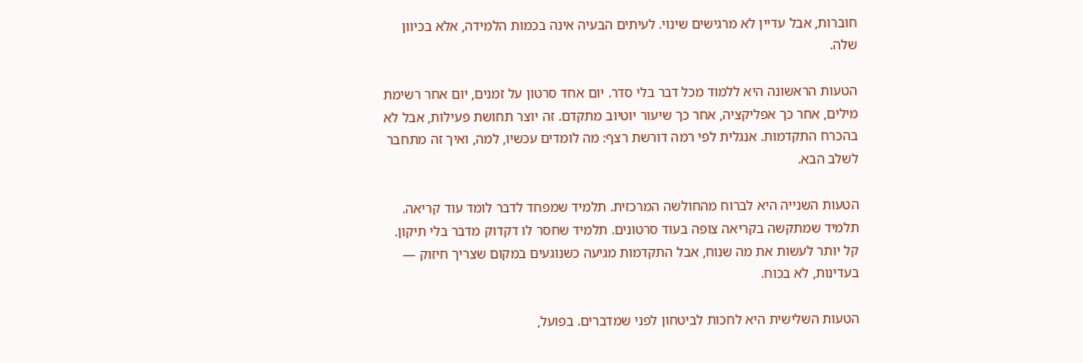חוברות, אבל עדיין לא מרגישים שינוי. לעיתים הבעיה אינה בכמות הלמידה, אלא בכיוון שלה.

הטעות הראשונה היא ללמוד מכל דבר בלי סדר. יום אחד סרטון על זמנים, יום אחר רשימת מילים, אחר כך אפליקציה, אחר כך שיעור יוטיוב מתקדם. זה יוצר תחושת פעילות, אבל לא בהכרח התקדמות. אנגלית לפי רמה דורשת רצף: מה לומדים עכשיו, למה, ואיך זה מתחבר לשלב הבא.

הטעות השנייה היא לברוח מהחולשה המרכזית. תלמיד שמפחד לדבר לומד עוד קריאה. תלמיד שמתקשה בקריאה צופה בעוד סרטונים. תלמיד שחסר לו דקדוק מדבר בלי תיקון. קל יותר לעשות את מה שנוח, אבל התקדמות מגיעה כשנוגעים במקום שצריך חיזוק — בעדינות, לא בכוח.

הטעות השלישית היא לחכות לביטחון לפני שמדברים. בפועל,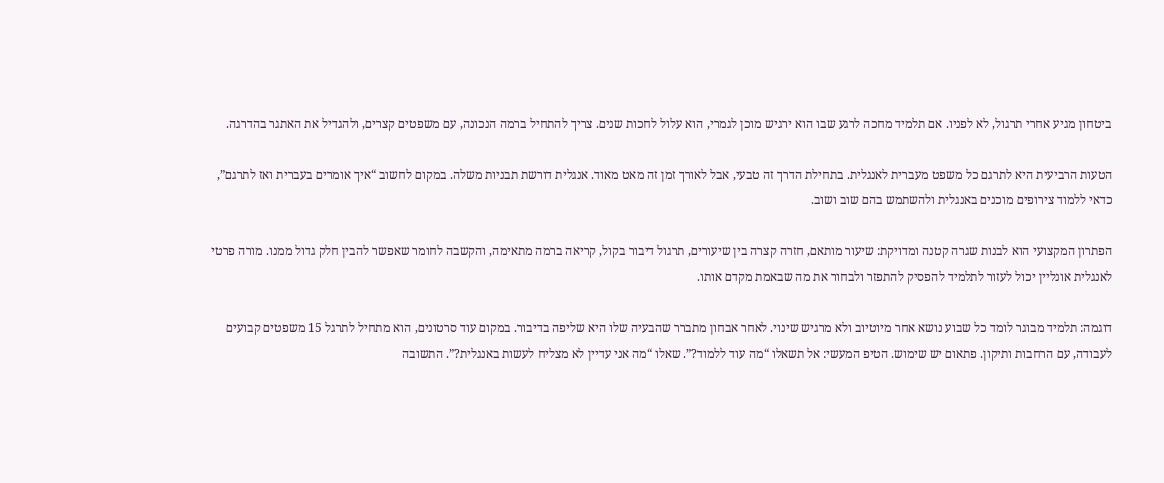ביטחון מגיע אחרי תרגול, לא לפניו. אם תלמיד מחכה לרגע שבו הוא ירגיש מוכן לגמרי, הוא עלול לחכות שנים. צריך להתחיל ברמה הנכונה, עם משפטים קצרים, ולהגדיל את האתגר בהדרגה.

הטעות הרביעית היא לתרגם כל משפט מעברית לאנגלית. בתחילת הדרך זה טבעי, אבל לאורך זמן זה מאט מאוד. אנגלית דורשת תבניות משלה. במקום לחשוב “איך אומרים בעברית ואז לתרגם”, כדאי ללמוד צירופים מוכנים באנגלית ולהשתמש בהם שוב ושוב.

הפתרון המקצועי הוא לבנות שגרה קטנה ומדויקת: שיעור מותאם, חזרה קצרה בין שיעורים, תרגול דיבור בקול, קריאה ברמה מתאימה, והקשבה לחומר שאפשר להבין חלק גדול ממנו. מורה פרטי לאנגלית אונליין יכול לעזור לתלמיד להפסיק להתפזר ולבחור את מה שבאמת מקדם אותו.

דוגמה: תלמיד מבוגר לומד כל שבוע נושא אחר מיוטיוב ולא מרגיש שינוי. לאחר אבחון מתברר שהבעיה שלו היא שליפה בדיבור. במקום עוד סרטונים, הוא מתחיל לתרגל 15 משפטים קבועים לעבודה, עם הרחבות ותיקון. פתאום יש שימוש. הטיפ המעשי: אל תשאלו “מה עוד ללמוד?”. שאלו “מה אני עדיין לא מצליח לעשות באנגלית?”. התשובה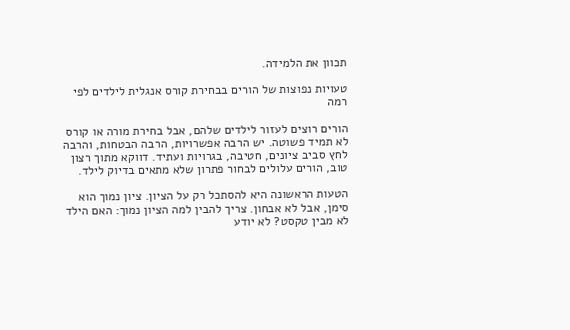תכוון את הלמידה.

טעויות נפוצות של הורים בבחירת קורס אנגלית לילדים לפי רמה

הורים רוצים לעזור לילדים שלהם, אבל בחירת מורה או קורס לא תמיד פשוטה. יש הרבה אפשרויות, הרבה הבטחות, והרבה לחץ סביב ציונים, חטיבה, בגרויות ועתיד. דווקא מתוך רצון טוב, הורים עלולים לבחור פתרון שלא מתאים בדיוק לילד.

הטעות הראשונה היא להסתכל רק על הציון. ציון נמוך הוא סימן, אבל לא אבחון. צריך להבין למה הציון נמוך: האם הילד לא מבין טקסט? לא יודע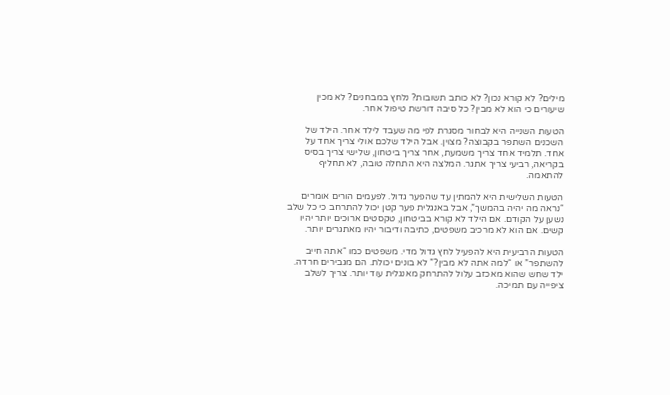מילים? לא קורא נכון? לא כותב תשובות? נלחץ במבחנים? לא מכין שיעורים כי הוא לא מבין? כל סיבה דורשת טיפול אחר.

הטעות השנייה היא לבחור מסגרת לפי מה שעבד לילד אחר. הילד של השכנים השתפר בקבוצה? מצוין. אבל הילד שלכם אולי צריך אחד על אחד. תלמיד אחד צריך משמעת, אחר צריך ביטחון, שלישי צריך בסיס בקריאה, רביעי צריך אתגר. המלצה היא התחלה טובה, לא תחליף להתאמה.

הטעות השלישית היא להמתין עד שהפער גדול. לפעמים הורים אומרים “נראה מה יהיה בהמשך”, אבל באנגלית פער קטן יכול להתרחב כי כל שלב נשען על הקודם. אם הילד לא קורא בביטחון, טקסטים ארוכים יותר יהיו קשים. אם הוא לא מרכיב משפטים, כתיבה ודיבור יהיו מאתגרים יותר.

הטעות הרביעית היא להפעיל לחץ גדול מדי. משפטים כמו “אתה חייב להשתפר” או “למה אתה לא מבין?” לא בונים יכולת. הם מגבירים חרדה. ילד שחש שהוא מאכזב עלול להתרחק מאנגלית עוד יותר. צריך לשלב ציפייה עם תמיכה.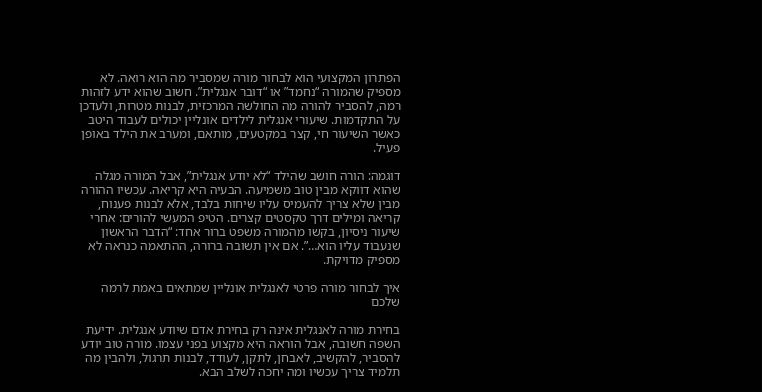הפתרון המקצועי הוא לבחור מורה שמסביר מה הוא רואה. לא מספיק שהמורה “נחמד” או “דובר אנגלית”. חשוב שהוא ידע לזהות רמה, להסביר להורה מה החולשה המרכזית, לבנות מטרות, ולעדכן על התקדמות. שיעורי אנגלית לילדים אונליין יכולים לעבוד היטב כאשר השיעור חי, קצר במקטעים, מותאם, ומערב את הילד באופן פעיל.

דוגמה: הורה חושב שהילד “לא יודע אנגלית”, אבל המורה מגלה שהוא דווקא מבין טוב משמיעה. הבעיה היא קריאה. עכשיו ההורה מבין שלא צריך להעמיס עליו שיחות בלבד, אלא לבנות פענוח, קריאה ומילים דרך טקסטים קצרים. הטיפ המעשי להורים: אחרי שיעור ניסיון, בקשו מהמורה משפט ברור אחד: “הדבר הראשון שנעבוד עליו הוא…”. אם אין תשובה ברורה, ההתאמה כנראה לא מספיק מדויקת.

איך לבחור מורה פרטי לאנגלית אונליין שמתאים באמת לרמה שלכם

בחירת מורה לאנגלית אינה רק בחירת אדם שיודע אנגלית. ידיעת השפה חשובה, אבל הוראה היא מקצוע בפני עצמו. מורה טוב יודע להסביר, להקשיב, לאבחן, לתקן, לעודד, לבנות תרגול, ולהבין מה תלמיד צריך עכשיו ומה יחכה לשלב הבא.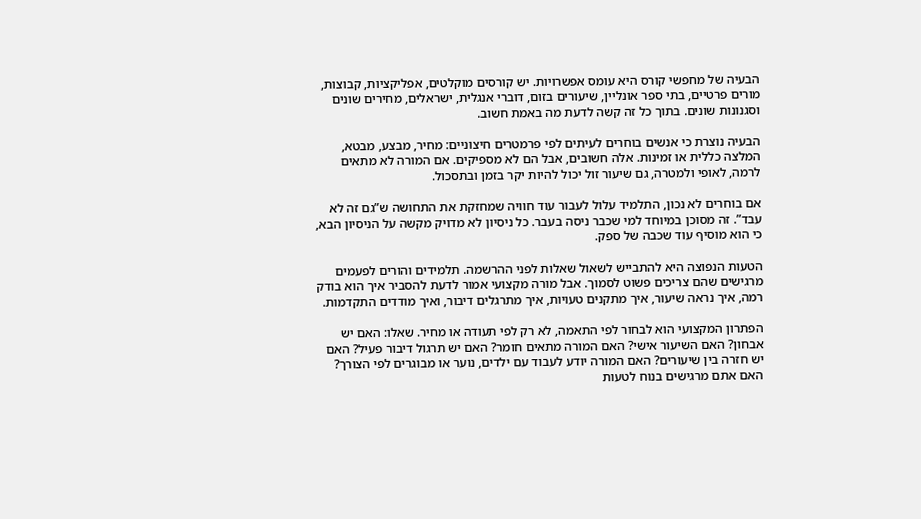הבעיה של מחפשי קורס היא עומס אפשרויות. יש קורסים מוקלטים, אפליקציות, קבוצות, מורים פרטיים, בתי ספר אונליין, שיעורים בזום, דוברי אנגלית, ישראלים, מחירים שונים וסגנונות שונים. בתוך כל זה קשה לדעת מה באמת חשוב.

הבעיה נוצרת כי אנשים בוחרים לעיתים לפי פרמטרים חיצוניים: מחיר, מבצע, מבטא, המלצה כללית או זמינות. אלה חשובים, אבל הם לא מספיקים. אם המורה לא מתאים לרמה, לאופי ולמטרה, גם שיעור זול יכול להיות יקר בזמן ובתסכול.

אם בוחרים לא נכון, התלמיד עלול לעבור עוד חוויה שמחזקת את התחושה ש”גם זה לא עבד”. זה מסוכן במיוחד למי שכבר ניסה בעבר. כל ניסיון לא מדויק מקשה על הניסיון הבא, כי הוא מוסיף עוד שכבה של ספק.

הטעות הנפוצה היא להתבייש לשאול שאלות לפני ההרשמה. תלמידים והורים לפעמים מרגישים שהם צריכים פשוט לסמוך. אבל מורה מקצועי אמור לדעת להסביר איך הוא בודק רמה, איך נראה שיעור, איך מתקנים טעויות, איך מתרגלים דיבור, ואיך מודדים התקדמות.

הפתרון המקצועי הוא לבחור לפי התאמה, לא רק לפי תעודה או מחיר. שאלו: האם יש אבחון? האם השיעור אישי? האם המורה מתאים חומר? האם יש תרגול דיבור פעיל? האם יש חזרה בין שיעורים? האם המורה יודע לעבוד עם ילדים, נוער או מבוגרים לפי הצורך? האם אתם מרגישים בנוח לטעות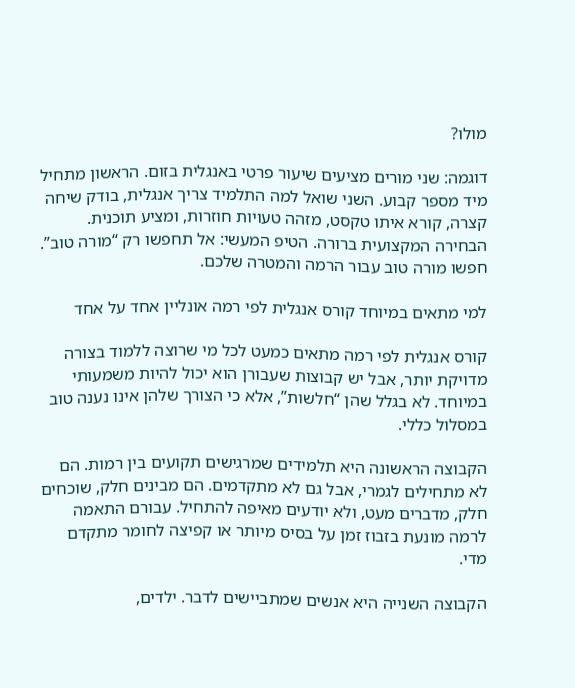מולו?

דוגמה: שני מורים מציעים שיעור פרטי באנגלית בזום. הראשון מתחיל מיד מספר קבוע. השני שואל למה התלמיד צריך אנגלית, בודק שיחה קצרה, קורא איתו טקסט, מזהה טעויות חוזרות, ומציע תוכנית. הבחירה המקצועית ברורה. הטיפ המעשי: אל תחפשו רק “מורה טוב”. חפשו מורה טוב עבור הרמה והמטרה שלכם.

למי מתאים במיוחד קורס אנגלית לפי רמה אונליין אחד על אחד

קורס אנגלית לפי רמה מתאים כמעט לכל מי שרוצה ללמוד בצורה מדויקת יותר, אבל יש קבוצות שעבורן הוא יכול להיות משמעותי במיוחד. לא בגלל שהן “חלשות”, אלא כי הצורך שלהן אינו נענה טוב במסלול כללי.

הקבוצה הראשונה היא תלמידים שמרגישים תקועים בין רמות. הם לא מתחילים לגמרי, אבל גם לא מתקדמים. הם מבינים חלק, שוכחים חלק, מדברים מעט, ולא יודעים מאיפה להתחיל. עבורם התאמה לרמה מונעת בזבוז זמן על בסיס מיותר או קפיצה לחומר מתקדם מדי.

הקבוצה השנייה היא אנשים שמתביישים לדבר. ילדים,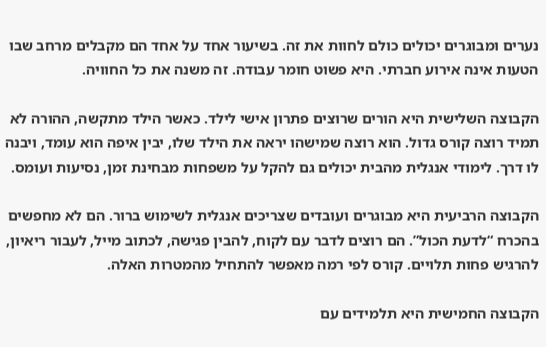נערים ומבוגרים יכולים כולם לחוות את זה. בשיעור אחד על אחד הם מקבלים מרחב שבו הטעות אינה אירוע חברתי. היא פשוט חומר עבודה. זה משנה את כל החוויה.

הקבוצה השלישית היא הורים שרוצים פתרון אישי לילד. כאשר הילד מתקשה, ההורה לא תמיד רוצה קורס גדול. הוא רוצה שמישהו יראה את הילד שלו, יבין איפה הוא עומד, ויבנה לו דרך. לימודי אנגלית מהבית יכולים גם להקל על משפחות מבחינת זמן, נסיעות ועומס.

הקבוצה הרביעית היא מבוגרים ועובדים שצריכים אנגלית לשימוש ברור. הם לא מחפשים בהכרח “לדעת הכול”. הם רוצים לדבר עם לקוח, להבין פגישה, לכתוב מייל, לעבור ריאיון, להרגיש פחות תלויים. קורס לפי רמה מאפשר להתחיל מהמטרות האלה.

הקבוצה החמישית היא תלמידים עם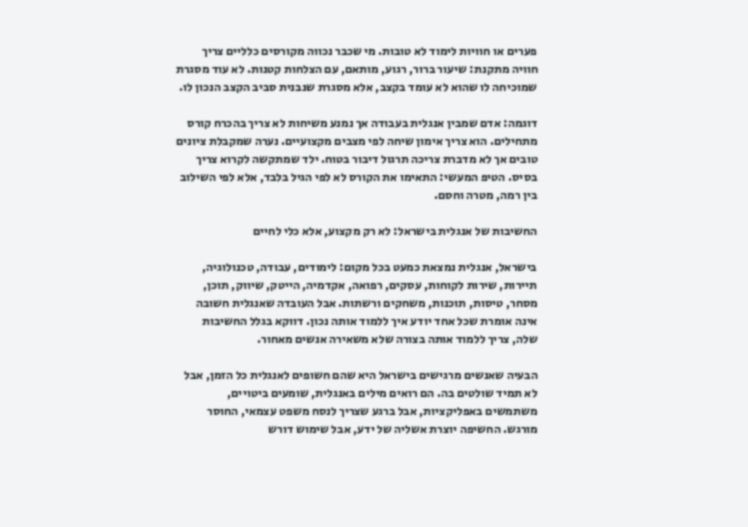פערים או חוויות לימוד לא טובות. מי שכבר נכווה מקורסים כלליים צריך חוויה מתקנת: שיעור ברור, רגוע, מותאם, עם הצלחות קטנות. לא עוד מסגרת שמוכיחה לו שהוא לא עומד בקצב, אלא מסגרת שנבנית סביב הקצב הנכון לו.

דוגמה: אדם שמבין אנגלית בעבודה אך נמנע משיחות לא צריך בהכרח קורס מתחילים. הוא צריך אימון שיחה לפי מצבים מקצועיים. נערה שמקבלת ציונים טובים אך לא מדברת צריכה תרגול דיבור בטוח. ילד שמתקשה לקרוא צריך בסיס. הטיפ המעשי: התאימו את הקורס לא לפי הגיל בלבד, אלא לפי השילוב בין רמה, מטרה וחסם.

החשיבות של אנגלית בישראל: לא רק מקצוע, אלא כלי לחיים

בישראל, אנגלית נמצאת כמעט בכל מקום: לימודים, עבודה, טכנולוגיה, תיירות, שירות לקוחות, עסקים, רפואה, אקדמיה, הייטק, שיווק, תוכן, מסחר, טיסות, תוכנות, משחקים ורשתות. אבל העובדה שאנגלית חשובה אינה אומרת שכל אחד יודע איך ללמוד אותה נכון. דווקא בגלל החשיבות שלה, צריך ללמוד אותה בצורה שלא משאירה אנשים מאחור.

הבעיה שאנשים מרגישים בישראל היא שהם חשופים לאנגלית כל הזמן, אבל לא תמיד שולטים בה. הם רואים מילים באנגלית, שומעים ביטויים, משתמשים באפליקציות, אבל ברגע שצריך לנסח משפט עצמאי, החוסר מורגש. החשיפה יוצרת אשליה של ידע, אבל שימוש דורש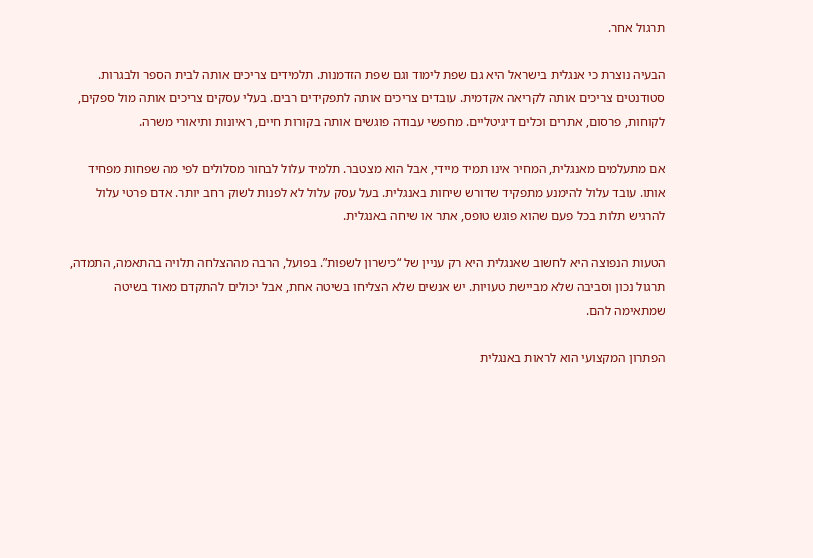תרגול אחר.

הבעיה נוצרת כי אנגלית בישראל היא גם שפת לימוד וגם שפת הזדמנות. תלמידים צריכים אותה לבית הספר ולבגרות. סטודנטים צריכים אותה לקריאה אקדמית. עובדים צריכים אותה לתפקידים רבים. בעלי עסקים צריכים אותה מול ספקים, לקוחות, פרסום, אתרים וכלים דיגיטליים. מחפשי עבודה פוגשים אותה בקורות חיים, ראיונות ותיאורי משרה.

אם מתעלמים מאנגלית, המחיר אינו תמיד מיידי, אבל הוא מצטבר. תלמיד עלול לבחור מסלולים לפי מה שפחות מפחיד אותו. עובד עלול להימנע מתפקיד שדורש שיחות באנגלית. בעל עסק עלול לא לפנות לשוק רחב יותר. אדם פרטי עלול להרגיש תלות בכל פעם שהוא פוגש טופס, אתר או שיחה באנגלית.

הטעות הנפוצה היא לחשוב שאנגלית היא רק עניין של “כישרון לשפות”. בפועל, הרבה מההצלחה תלויה בהתאמה, התמדה, תרגול נכון וסביבה שלא מביישת טעויות. יש אנשים שלא הצליחו בשיטה אחת, אבל יכולים להתקדם מאוד בשיטה שמתאימה להם.

הפתרון המקצועי הוא לראות באנגלית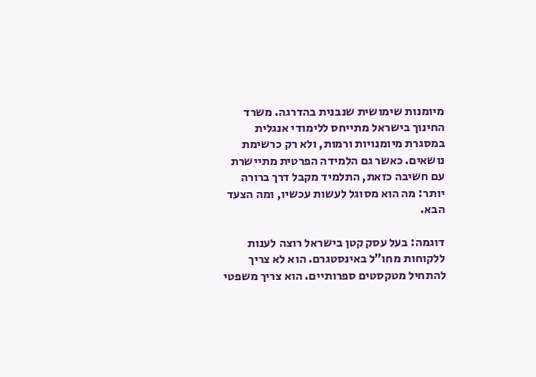מיומנות שימושית שנבנית בהדרגה. משרד החינוך בישראל מתייחס ללימודי אנגלית במסגרת מיומנויות ורמות, ולא רק כרשימת נושאים. כאשר גם הלמידה הפרטית מתיישרת עם חשיבה כזאת, התלמיד מקבל דרך ברורה יותר: מה הוא מסוגל לעשות עכשיו, ומה הצעד הבא.

דוגמה: בעל עסק קטן בישראל רוצה לענות ללקוחות מחו”ל באינסטגרם. הוא לא צריך להתחיל מטקסטים ספרותיים. הוא צריך משפטי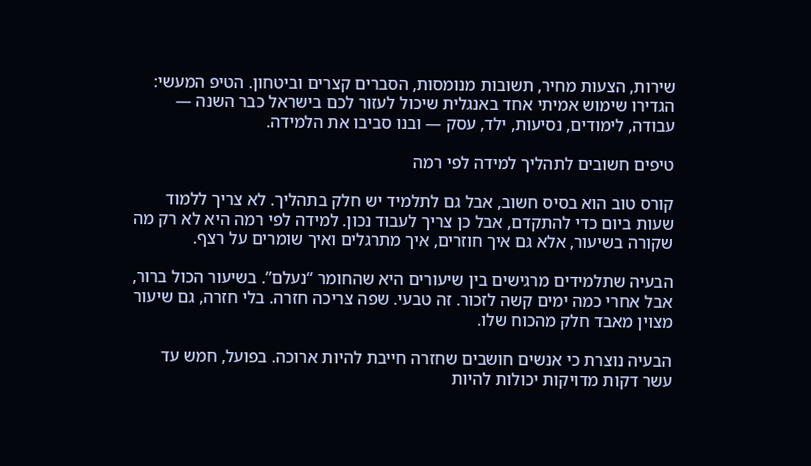שירות, הצעות מחיר, תשובות מנומסות, הסברים קצרים וביטחון. הטיפ המעשי: הגדירו שימוש אמיתי אחד באנגלית שיכול לעזור לכם בישראל כבר השנה — עבודה, לימודים, נסיעות, ילד, עסק — ובנו סביבו את הלמידה.

טיפים חשובים לתהליך למידה לפי רמה

קורס טוב הוא בסיס חשוב, אבל גם לתלמיד יש חלק בתהליך. לא צריך ללמוד שעות ביום כדי להתקדם, אבל כן צריך לעבוד נכון. למידה לפי רמה היא לא רק מה שקורה בשיעור, אלא גם איך חוזרים, איך מתרגלים ואיך שומרים על רצף.

הבעיה שתלמידים מרגישים בין שיעורים היא שהחומר “נעלם”. בשיעור הכול ברור, אבל אחרי כמה ימים קשה לזכור. זה טבעי. שפה צריכה חזרה. בלי חזרה, גם שיעור מצוין מאבד חלק מהכוח שלו.

הבעיה נוצרת כי אנשים חושבים שחזרה חייבת להיות ארוכה. בפועל, חמש עד עשר דקות מדויקות יכולות להיות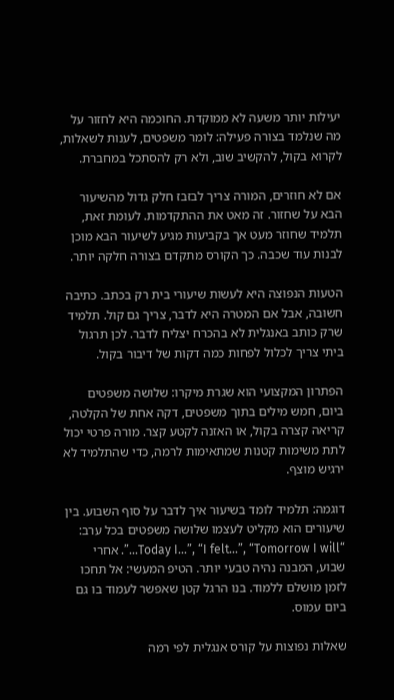יעילות יותר משעה לא ממוקדת. החוכמה היא לחזור על מה שנלמד בצורה פעילה: לומר משפטים, לענות לשאלות, לקרוא בקול, להקשיב שוב, ולא רק להסתכל במחברת.

אם לא חוזרים, המורה צריך לבזבז חלק גדול מהשיעור הבא על שחזור. זה מאט את ההתקדמות. לעומת זאת, תלמיד שחוזר מעט אך בקביעות מגיע לשיעור הבא מוכן לבנות עוד שכבה. כך הקורס מתקדם בצורה חלקה יותר.

הטעות הנפוצה היא לעשות שיעורי בית רק בכתב. כתיבה חשובה, אבל אם המטרה היא לדבר, צריך גם קול. תלמיד שרק כותב באנגלית לא בהכרח יצליח לדבר. לכן תרגול ביתי צריך לכלול לפחות כמה דקות של דיבור בקול.

הפתרון המקצועי הוא שגרת מיקרו: שלושה משפטים ביום, חמש מילים בתוך משפטים, דקה אחת של הקלטה, קריאה קצרה בקול, או האזנה לקטע קצר. מורה פרטי יכול לתת משימות קטנות שמתאימות לרמה, כדי שהתלמיד לא ירגיש מוצף.

דוגמה: תלמיד לומד בשיעור איך לדבר על סוף השבוע. בין שיעורים הוא מקליט לעצמו שלושה משפטים בכל ערב: “Today I…”, “I felt…”, “Tomorrow I will…”. אחרי שבוע, המבנה נהיה טבעי יותר. הטיפ המעשי: אל תחכו לזמן מושלם ללמוד. בנו הרגל קטן שאפשר לעמוד בו גם ביום עמוס.

שאלות נפוצות על קורס אנגלית לפי רמה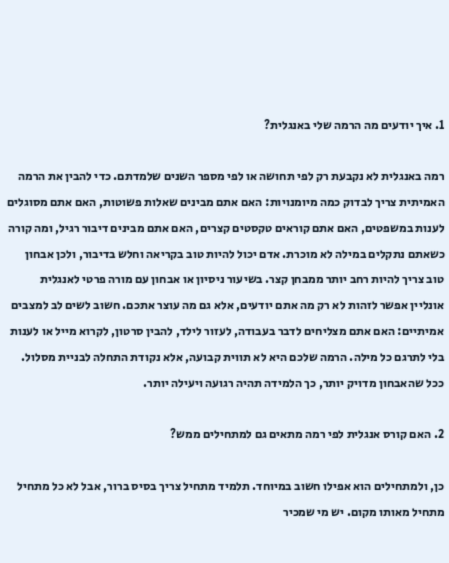1. איך יודעים מה הרמה שלי באנגלית?

רמה באנגלית לא נקבעת רק לפי תחושה או לפי מספר השנים שלמדתם. כדי להבין את הרמה האמיתית צריך לבדוק כמה מיומנויות: האם אתם מבינים שאלות פשוטות, האם אתם מסוגלים לענות במשפטים, האם אתם קוראים טקסטים קצרים, האם אתם מבינים דיבור רגיל, ומה קורה כשאתם נתקלים במילה לא מוכרת. אדם יכול להיות טוב בקריאה וחלש בדיבור, ולכן אבחון טוב צריך להיות רחב יותר ממבחן קצר. בשיעור ניסיון או אבחון עם מורה פרטי לאנגלית אונליין אפשר לזהות לא רק מה אתם יודעים, אלא גם מה עוצר אתכם. חשוב לשים לב למצבים אמיתיים: האם אתם מצליחים לדבר בעבודה, לעזור לילד, להבין סרטון, לקרוא מייל או לענות בלי לתרגם כל מילה. הרמה שלכם היא לא תווית קבועה, אלא נקודת התחלה לבניית מסלול. ככל שהאבחון מדויק יותר, כך הלמידה תהיה רגועה ויעילה יותר.

2. האם קורס אנגלית לפי רמה מתאים גם למתחילים ממש?

כן, ולמתחילים הוא אפילו חשוב במיוחד. תלמיד מתחיל צריך בסיס ברור, אבל לא כל מתחיל מתחיל מאותו מקום. יש מי שמכיר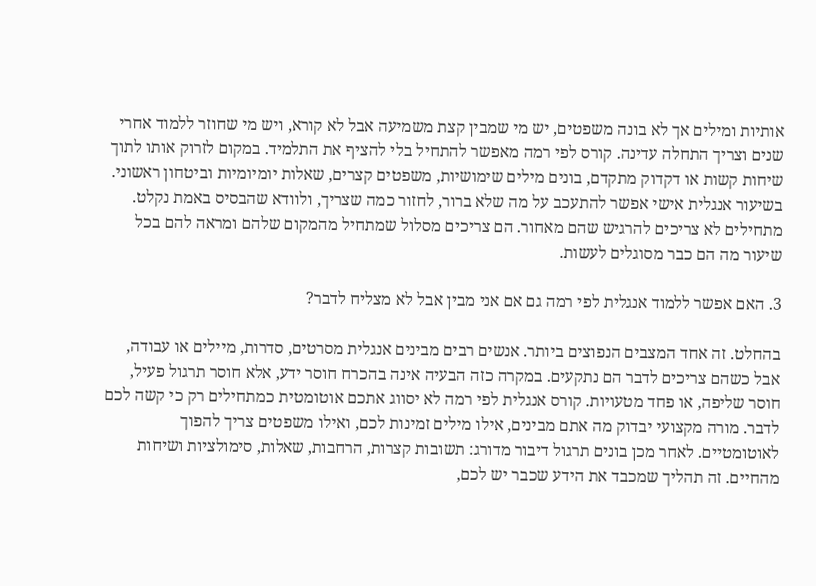אותיות ומילים אך לא בונה משפטים, יש מי שמבין קצת משמיעה אבל לא קורא, ויש מי שחוזר ללמוד אחרי שנים וצריך התחלה עדינה. קורס לפי רמה מאפשר להתחיל בלי להציף את התלמיד. במקום לזרוק אותו לתוך שיחות קשות או דקדוק מתקדם, בונים מילים שימושיות, משפטים קצרים, שאלות יומיומיות וביטחון ראשוני. בשיעור אנגלית אישי אפשר להתעכב על מה שלא ברור, לחזור כמה שצריך, ולוודא שהבסיס באמת נקלט. מתחילים לא צריכים להרגיש שהם מאחור. הם צריכים מסלול שמתחיל מהמקום שלהם ומראה להם בכל שיעור מה הם כבר מסוגלים לעשות.

3. האם אפשר ללמוד אנגלית לפי רמה גם אם אני מבין אבל לא מצליח לדבר?

בהחלט. זה אחד המצבים הנפוצים ביותר. אנשים רבים מבינים אנגלית מסרטים, סדרות, מיילים או עבודה, אבל כשהם צריכים לדבר הם נתקעים. במקרה כזה הבעיה אינה בהכרח חוסר ידע, אלא חוסר תרגול פעיל, חוסר שליפה, או פחד מטעויות. קורס אנגלית לפי רמה לא יסווג אתכם אוטומטית כמתחילים רק כי קשה לכם לדבר. מורה מקצועי יבדוק מה אתם מבינים, אילו מילים זמינות לכם, ואילו משפטים צריך להפוך לאוטומטיים. לאחר מכן בונים תרגול דיבור מדורג: תשובות קצרות, הרחבות, שאלות, סימולציות ושיחות מהחיים. זה תהליך שמכבד את הידע שכבר יש לכם,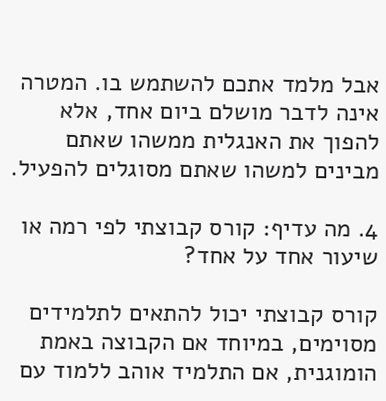אבל מלמד אתכם להשתמש בו. המטרה אינה לדבר מושלם ביום אחד, אלא להפוך את האנגלית ממשהו שאתם מבינים למשהו שאתם מסוגלים להפעיל.

4. מה עדיף: קורס קבוצתי לפי רמה או שיעור אחד על אחד?

קורס קבוצתי יכול להתאים לתלמידים מסוימים, במיוחד אם הקבוצה באמת הומוגנית, אם התלמיד אוהב ללמוד עם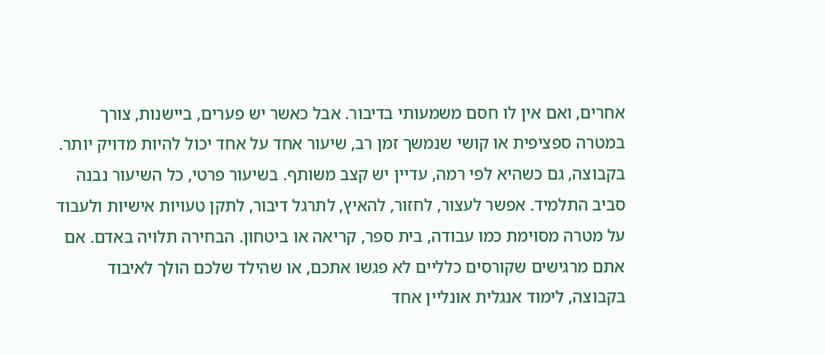אחרים, ואם אין לו חסם משמעותי בדיבור. אבל כאשר יש פערים, ביישנות, צורך במטרה ספציפית או קושי שנמשך זמן רב, שיעור אחד על אחד יכול להיות מדויק יותר. בקבוצה, גם כשהיא לפי רמה, עדיין יש קצב משותף. בשיעור פרטי, כל השיעור נבנה סביב התלמיד. אפשר לעצור, לחזור, להאיץ, לתרגל דיבור, לתקן טעויות אישיות ולעבוד על מטרה מסוימת כמו עבודה, בית ספר, קריאה או ביטחון. הבחירה תלויה באדם. אם אתם מרגישים שקורסים כלליים לא פגשו אתכם, או שהילד שלכם הולך לאיבוד בקבוצה, לימוד אנגלית אונליין אחד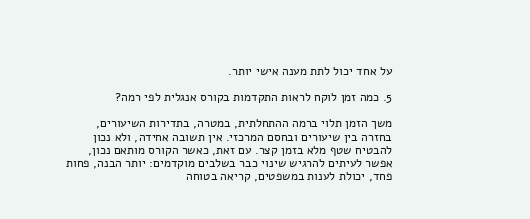על אחד יכול לתת מענה אישי יותר.

5. כמה זמן לוקח לראות התקדמות בקורס אנגלית לפי רמה?

משך הזמן תלוי ברמה ההתחלתית, במטרה, בתדירות השיעורים, בחזרה בין שיעורים ובחסם המרכזי. אין תשובה אחידה, ולא נכון להבטיח שטף מלא בזמן קצר. עם זאת, כאשר הקורס מותאם נכון, אפשר לעיתים להרגיש שינוי כבר בשלבים מוקדמים: יותר הבנה, פחות פחד, יכולת לענות במשפטים, קריאה בטוחה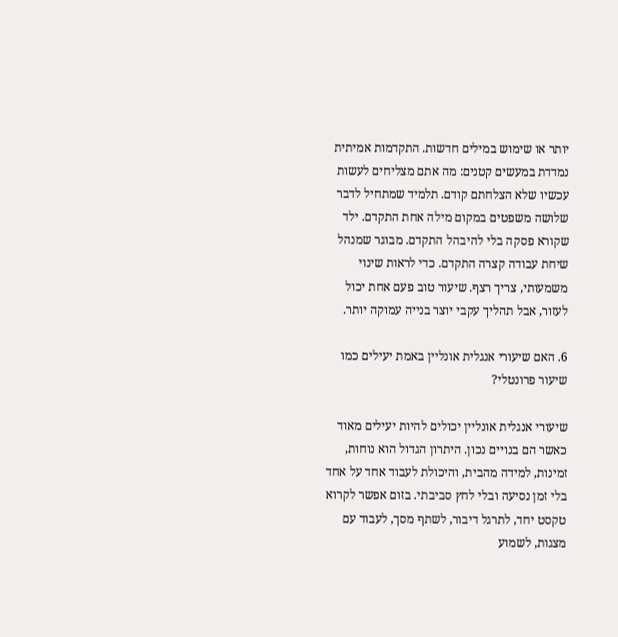יותר או שימוש במילים חדשות. התקדמות אמיתית נמדדת במעשים קטנים: מה אתם מצליחים לעשות עכשיו שלא הצלחתם קודם. תלמיד שמתחיל לדבר שלושה משפטים במקום מילה אחת התקדם. ילד שקורא פסקה בלי להיבהל התקדם. מבוגר שמנהל שיחת עבודה קצרה התקדם. כדי לראות שינוי משמעותי, צריך רצף. שיעור טוב פעם אחת יכול לעזור, אבל תהליך עקבי יוצר בנייה עמוקה יותר.

6. האם שיעורי אנגלית אונליין באמת יעילים כמו שיעור פרונטלי?

שיעורי אנגלית אונליין יכולים להיות יעילים מאוד כאשר הם בנויים נכון. היתרון הגדול הוא נוחות, זמינות, למידה מהבית, והיכולת לעבוד אחד על אחד בלי זמן נסיעה ובלי לחץ סביבתי. בזום אפשר לקרוא טקסט יחד, לתרגל דיבור, לשתף מסך, לעבוד עם מצגות, לשמוע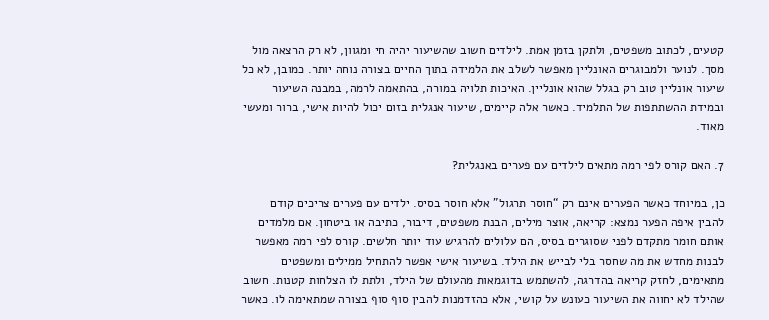קטעים, לכתוב משפטים, ולתקן בזמן אמת. לילדים חשוב שהשיעור יהיה חי ומגוון, לא רק הרצאה מול מסך. לנוער ולמבוגרים האונליין מאפשר לשלב את הלמידה בתוך החיים בצורה נוחה יותר. כמובן, לא כל שיעור אונליין טוב רק בגלל שהוא אונליין. האיכות תלויה במורה, בהתאמה לרמה, במבנה השיעור ובמידת ההשתתפות של התלמיד. כאשר אלה קיימים, שיעור אנגלית בזום יכול להיות אישי, ברור ומעשי מאוד.

7. האם קורס לפי רמה מתאים לילדים עם פערים באנגלית?

כן, במיוחד כאשר הפערים אינם רק “חוסר תרגול” אלא חוסר בסיס. ילדים עם פערים צריכים קודם להבין איפה הפער נמצא: קריאה, אוצר מילים, הבנת משפטים, דיבור, כתיבה או ביטחון. אם מלמדים אותם חומר מתקדם לפני שסוגרים בסיס, הם עלולים להרגיש עוד יותר חלשים. קורס לפי רמה מאפשר לבנות מחדש את מה שחסר בלי לבייש את הילד. בשיעור אישי אפשר להתחיל ממילים ומשפטים מתאימים, לחזק קריאה בהדרגה, להשתמש בדוגמאות מהעולם של הילד, ולתת לו הצלחות קטנות. חשוב שהילד לא יחווה את השיעור כעונש על קושי, אלא כהזדמנות להבין סוף סוף בצורה שמתאימה לו. כאשר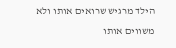הילד מרגיש שרואים אותו ולא משווים אותו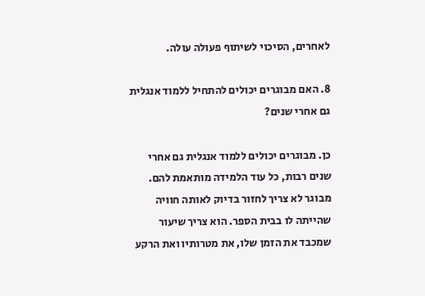לאחרים, הסיכוי לשיתוף פעולה עולה.

8. האם מבוגרים יכולים להתחיל ללמוד אנגלית גם אחרי שנים?

כן. מבוגרים יכולים ללמוד אנגלית גם אחרי שנים רבות, כל עוד הלמידה מותאמת להם. מבוגר לא צריך לחזור בדיוק לאותה חוויה שהייתה לו בבית הספר. הוא צריך שיעור שמכבד את הזמן שלו, את מטרותיו ואת הרקע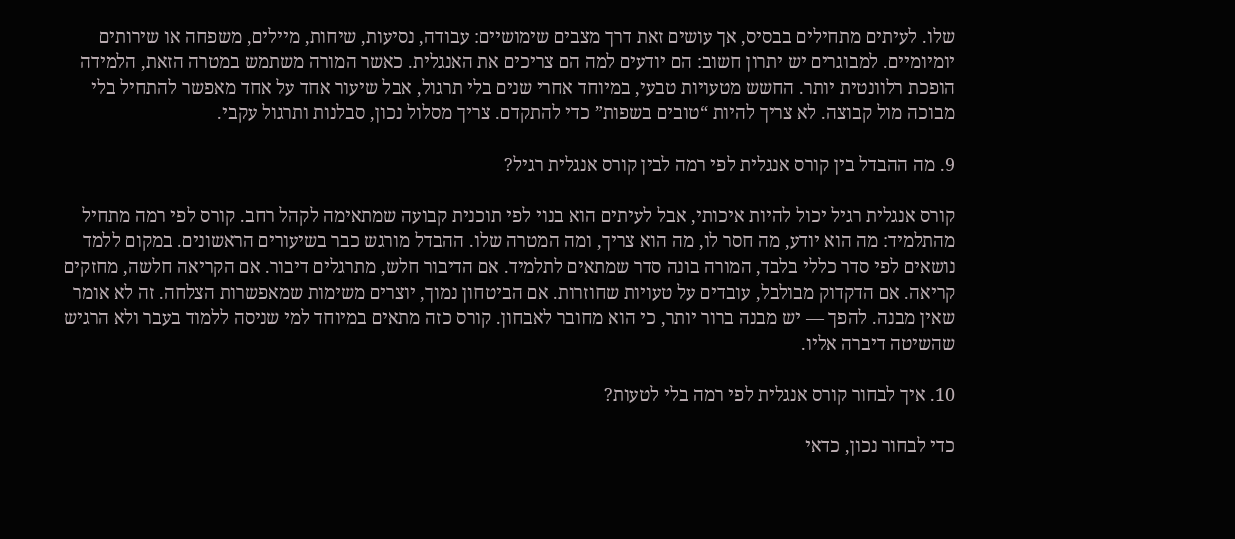שלו. לעיתים מתחילים בבסיס, אך עושים זאת דרך מצבים שימושיים: עבודה, נסיעות, שיחות, מיילים, משפחה או שירותים יומיומיים. למבוגרים יש יתרון חשוב: הם יודעים למה הם צריכים את האנגלית. כאשר המורה משתמש במטרה הזאת, הלמידה הופכת רלוונטית יותר. החשש מטעויות טבעי, במיוחד אחרי שנים בלי תרגול, אבל שיעור אחד על אחד מאפשר להתחיל בלי מבוכה מול קבוצה. לא צריך להיות “טובים בשפות” כדי להתקדם. צריך מסלול נכון, סבלנות ותרגול עקבי.

9. מה ההבדל בין קורס אנגלית לפי רמה לבין קורס אנגלית רגיל?

קורס אנגלית רגיל יכול להיות איכותי, אבל לעיתים הוא בנוי לפי תוכנית קבועה שמתאימה לקהל רחב. קורס לפי רמה מתחיל מהתלמיד: מה הוא יודע, מה חסר לו, מה הוא צריך, ומה המטרה שלו. ההבדל מורגש כבר בשיעורים הראשונים. במקום ללמד נושאים לפי סדר כללי בלבד, המורה בונה סדר שמתאים לתלמיד. אם הדיבור חלש, מתרגלים דיבור. אם הקריאה חלשה, מחזקים קריאה. אם הדקדוק מבולבל, עובדים על טעויות שחוזרות. אם הביטחון נמוך, יוצרים משימות שמאפשרות הצלחה. זה לא אומר שאין מבנה. להפך — יש מבנה ברור יותר, כי הוא מחובר לאבחון. קורס כזה מתאים במיוחד למי שניסה ללמוד בעבר ולא הרגיש שהשיטה דיברה אליו.

10. איך לבחור קורס אנגלית לפי רמה בלי לטעות?

כדי לבחור נכון, כדאי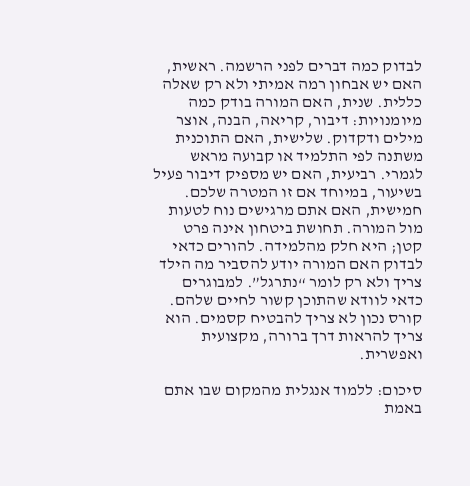לבדוק כמה דברים לפני הרשמה. ראשית, האם יש אבחון רמה אמיתי ולא רק שאלה כללית. שנית, האם המורה בודק כמה מיומנויות: דיבור, קריאה, הבנה, אוצר מילים ודקדוק. שלישית, האם התוכנית משתנה לפי התלמיד או קבועה מראש לגמרי. רביעית, האם יש מספיק דיבור פעיל בשיעור, במיוחד אם זו המטרה שלכם. חמישית, האם אתם מרגישים נוח לטעות מול המורה. תחושת ביטחון אינה פרט קטן; היא חלק מהלמידה. להורים כדאי לבדוק האם המורה יודע להסביר מה הילד צריך ולא רק לומר “נתרגל”. למבוגרים כדאי לוודא שהתוכן קשור לחיים שלהם. קורס נכון לא צריך להבטיח קסמים. הוא צריך להראות דרך ברורה, מקצועית ואפשרית.

סיכום: ללמוד אנגלית מהמקום שבו אתם באמת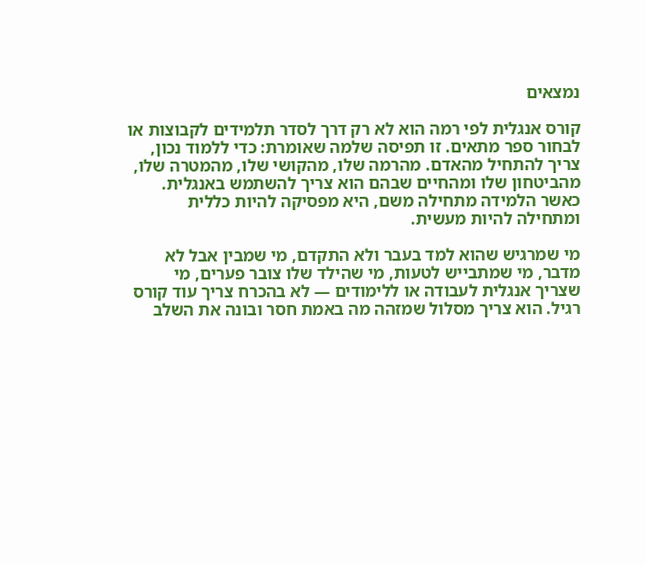נמצאים

קורס אנגלית לפי רמה הוא לא רק דרך לסדר תלמידים לקבוצות או לבחור ספר מתאים. זו תפיסה שלמה שאומרת: כדי ללמוד נכון, צריך להתחיל מהאדם. מהרמה שלו, מהקושי שלו, מהמטרה שלו, מהביטחון שלו ומהחיים שבהם הוא צריך להשתמש באנגלית. כאשר הלמידה מתחילה משם, היא מפסיקה להיות כללית ומתחילה להיות מעשית.

מי שמרגיש שהוא למד בעבר ולא התקדם, מי שמבין אבל לא מדבר, מי שמתבייש לטעות, מי שהילד שלו צובר פערים, מי שצריך אנגלית לעבודה או ללימודים — לא בהכרח צריך עוד קורס רגיל. הוא צריך מסלול שמזהה מה באמת חסר ובונה את השלב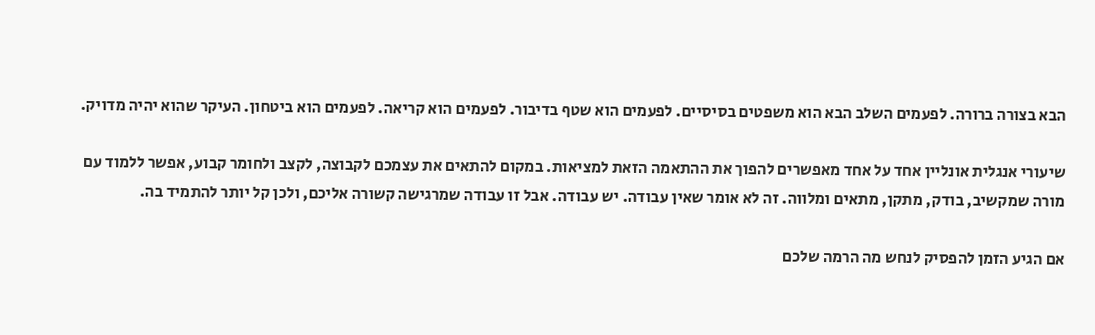הבא בצורה ברורה. לפעמים השלב הבא הוא משפטים בסיסיים. לפעמים הוא שטף בדיבור. לפעמים הוא קריאה. לפעמים הוא ביטחון. העיקר שהוא יהיה מדויק.

שיעורי אנגלית אונליין אחד על אחד מאפשרים להפוך את ההתאמה הזאת למציאות. במקום להתאים את עצמכם לקבוצה, לקצב ולחומר קבוע, אפשר ללמוד עם מורה שמקשיב, בודק, מתקן, מתאים ומלווה. זה לא אומר שאין עבודה. יש עבודה. אבל זו עבודה שמרגישה קשורה אליכם, ולכן קל יותר להתמיד בה.

אם הגיע הזמן להפסיק לנחש מה הרמה שלכם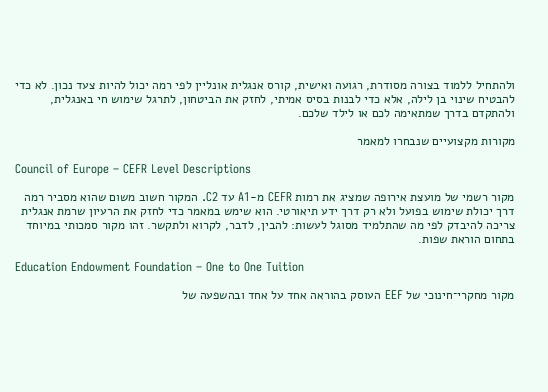ולהתחיל ללמוד בצורה מסודרת, רגועה ואישית, קורס אנגלית אונליין לפי רמה יכול להיות צעד נכון. לא כדי להבטיח שינוי בן לילה, אלא כדי לבנות בסיס אמיתי, לחזק את הביטחון, לתרגל שימוש חי באנגלית, ולהתקדם בדרך שמתאימה לכם או לילד שלכם.

מקורות מקצועיים שנבחרו למאמר

Council of Europe – CEFR Level Descriptions

מקור רשמי של מועצת אירופה שמציג את רמות CEFR מ-A1 עד C2. המקור חשוב משום שהוא מסביר רמה דרך יכולת שימוש בפועל ולא רק דרך ידע תיאורטי. הוא שימש במאמר כדי לחזק את הרעיון שרמת אנגלית צריכה להיבדק לפי מה שהתלמיד מסוגל לעשות: להבין, לדבר, לקרוא ולתקשר. זהו מקור סמכותי במיוחד בתחום הוראת שפות.

Education Endowment Foundation – One to One Tuition

מקור מחקרי־חינוכי של EEF העוסק בהוראה אחד על אחד ובהשפעה של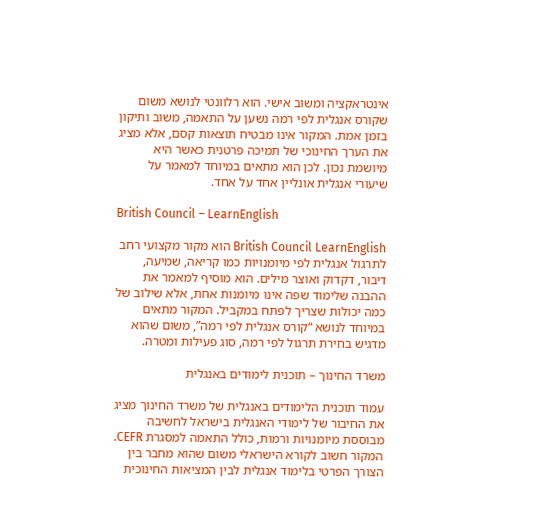אינטראקציה ומשוב אישי. הוא רלוונטי לנושא משום שקורס אנגלית לפי רמה נשען על התאמה, משוב ותיקון בזמן אמת. המקור אינו מבטיח תוצאות קסם, אלא מציג את הערך החינוכי של תמיכה פרטנית כאשר היא מיושמת נכון. לכן הוא מתאים במיוחד למאמר על שיעורי אנגלית אונליין אחד על אחד.

British Council – LearnEnglish

British Council LearnEnglish הוא מקור מקצועי רחב לתרגול אנגלית לפי מיומנויות כמו קריאה, שמיעה, דיבור, דקדוק ואוצר מילים. הוא מוסיף למאמר את ההבנה שלימוד שפה אינו מיומנות אחת, אלא שילוב של כמה יכולות שצריך לפתח במקביל. המקור מתאים במיוחד לנושא “קורס אנגלית לפי רמה”, משום שהוא מדגיש בחירת תרגול לפי רמה, סוג פעילות ומטרה.

משרד החינוך – תוכנית לימודים באנגלית

עמוד תוכנית הלימודים באנגלית של משרד החינוך מציג את החיבור של לימודי האנגלית בישראל לחשיבה מבוססת מיומנויות ורמות, כולל התאמה למסגרת CEFR. המקור חשוב לקורא הישראלי משום שהוא מחבר בין הצורך הפרטי בלימוד אנגלית לבין המציאות החינוכית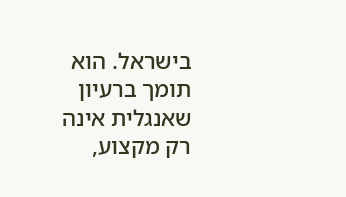בישראל. הוא תומך ברעיון שאנגלית אינה רק מקצוע,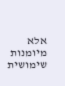אלא מיומנות שימושית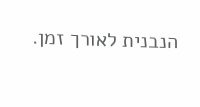הנבנית לאורך זמן.